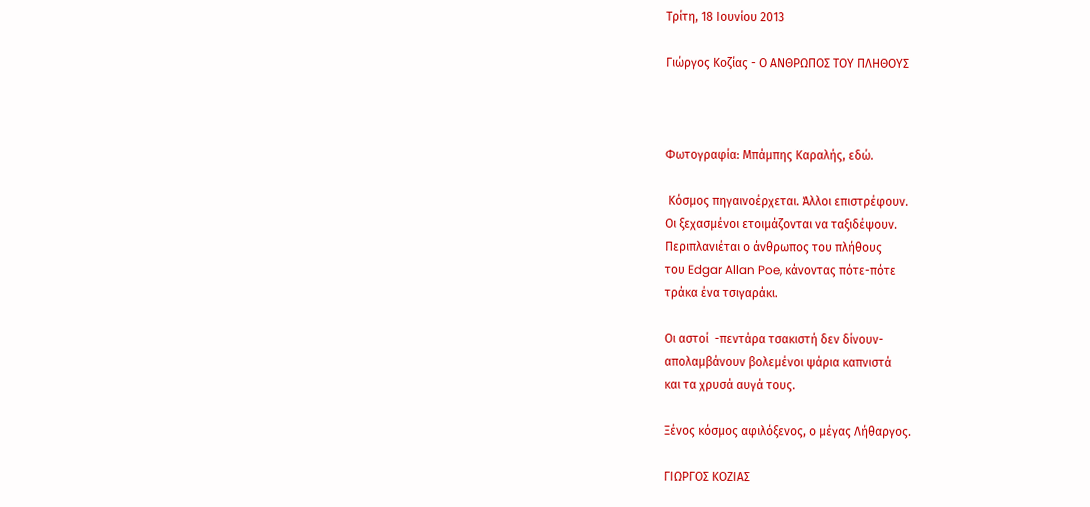Τρίτη, 18 Ιουνίου 2013

Γιώργος Κοζίας - Ο ΑΝΘΡΩΠΟΣ ΤΟΥ ΠΛΗΘΟΥΣ



Φωτογραφία: Μπάμπης Καραλής, εδώ.

 Κόσμος πηγαινοέρχεται. Άλλοι επιστρέφουν.
Οι ξεχασμένοι ετοιμάζονται να ταξιδέψουν.
Περιπλανιέται ο άνθρωπος του πλήθους
του Edgar Allan Poe, κάνοντας πότε-πότε
τράκα ένα τσιγαράκι.

Οι αστοί  -πεντάρα τσακιστή δεν δίνουν-
απολαμβάνουν βολεμένοι ψάρια καπνιστά
και τα χρυσά αυγά τους.

Ξένος κόσμος αφιλόξενος, ο μέγας Λήθαργος.

ΓΙΩΡΓΟΣ ΚΟΖΙΑΣ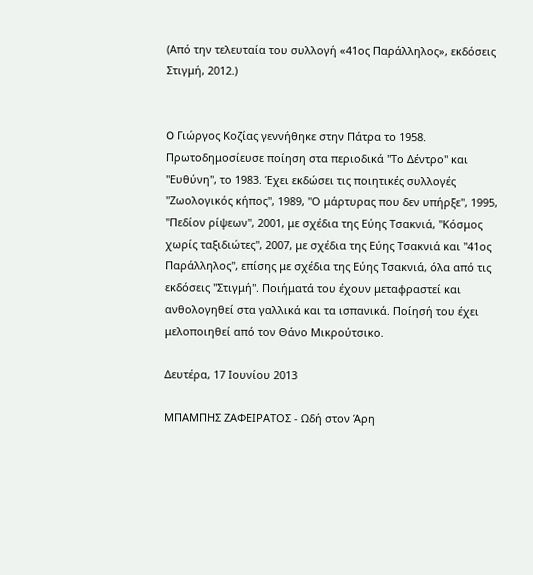(Από την τελευταία του συλλογή «41ος Παράλληλος», εκδόσεις Στιγμή, 2012.)


O Γιώργος Κοζίας γεννήθηκε στην Πάτρα το 1958. Πρωτοδημοσίευσε ποίηση στα περιοδικά "Το Δέντρο" και "Ευθύνη", το 1983. Έχει εκδώσει τις ποιητικές συλλογές "Ζωολογικός κήπος", 1989, "Ο μάρτυρας που δεν υπήρξε", 1995, "Πεδίον ρίψεων", 2001, με σχέδια της Εύης Τσακνιά, "Κόσμος χωρίς ταξιδιώτες", 2007, με σχέδια της Εύης Τσακνιά και "41ος Παράλληλος", επίσης με σχέδια της Εύης Τσακνιά, όλα από τις εκδόσεις "Στιγμή". Ποιήματά του έχουν μεταφραστεί και ανθολογηθεί στα γαλλικά και τα ισπανικά. Ποίησή του έχει μελοποιηθεί από τον Θάνο Μικρούτσικο.

Δευτέρα, 17 Ιουνίου 2013

ΜΠΑΜΠΗΣ ΖΑΦΕΙΡΑΤΟΣ - Ωδή στον Άρη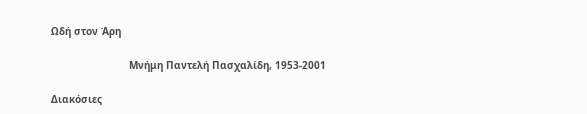Ωδή στον Άρη

                          Μνήμη Παντελή Πασχαλίδη, 1953-2001

Διακόσιες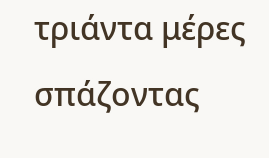τριάντα μέρες
σπάζοντας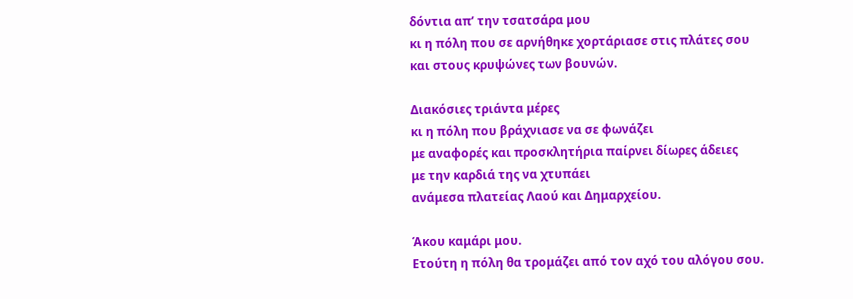δόντια απ’ την τσατσάρα μου
κι η πόλη που σε αρνήθηκε χορτάριασε στις πλάτες σου
και στους κρυψώνες των βουνών.

Διακόσιες τριάντα μέρες
κι η πόλη που βράχνιασε να σε φωνάζει
με αναφορές και προσκλητήρια παίρνει δίωρες άδειες
με την καρδιά της να χτυπάει
ανάμεσα πλατείας Λαού και Δημαρχείου.

Άκου καμάρι μου.
Ετούτη η πόλη θα τρομάζει από τον αχό του αλόγου σου.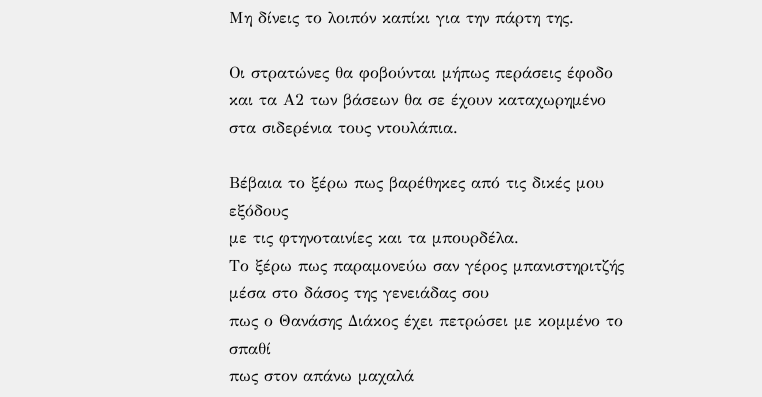Μη δίνεις το λοιπόν καπίκι για την πάρτη της.

Οι στρατώνες θα φοβούνται μήπως περάσεις έφοδο
και τα Α2 των βάσεων θα σε έχουν καταχωρημένο
στα σιδερένια τους ντουλάπια.

Βέβαια το ξέρω πως βαρέθηκες από τις δικές μου εξόδους
με τις φτηνοταινίες και τα μπουρδέλα.
Το ξέρω πως παραμονεύω σαν γέρος μπανιστηριτζής
μέσα στο δάσος της γενειάδας σου
πως ο Θανάσης Διάκος έχει πετρώσει με κομμένο το σπαθί
πως στον απάνω μαχαλά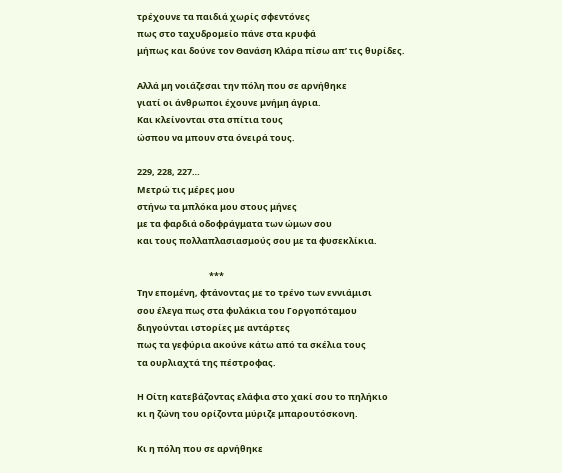τρέχουνε τα παιδιά χωρίς σφεντόνες
πως στο ταχυδρομείο πάνε στα κρυφά
μήπως και δούνε τον Θανάση Κλάρα πίσω απ’ τις θυρίδες.

Αλλά μη νοιάζεσαι την πόλη που σε αρνήθηκε
γιατί οι άνθρωποι έχουνε μνήμη άγρια.
Και κλείνονται στα σπίτια τους
ώσπου να μπουν στα όνειρά τους.

229, 228, 227…
Μετρώ τις μέρες μου
στήνω τα μπλόκα μου στους μήνες
με τα φαρδιά οδοφράγματα των ώμων σου
και τους πολλαπλασιασμούς σου με τα φυσεκλίκια.

                                    ***
Την επομένη, φτάνοντας με το τρένο των εννιάμισι
σου έλεγα πως στα φυλάκια του Γοργοπόταμου
διηγούνται ιστορίες με αντάρτες
πως τα γεφύρια ακούνε κάτω από τα σκέλια τους
τα ουρλιαχτά της πέστροφας.

Η Οίτη κατεβάζοντας ελάφια στο χακί σου το πηλήκιο
κι η ζώνη του ορίζοντα μύριζε μπαρουτόσκονη.

Κι η πόλη που σε αρνήθηκε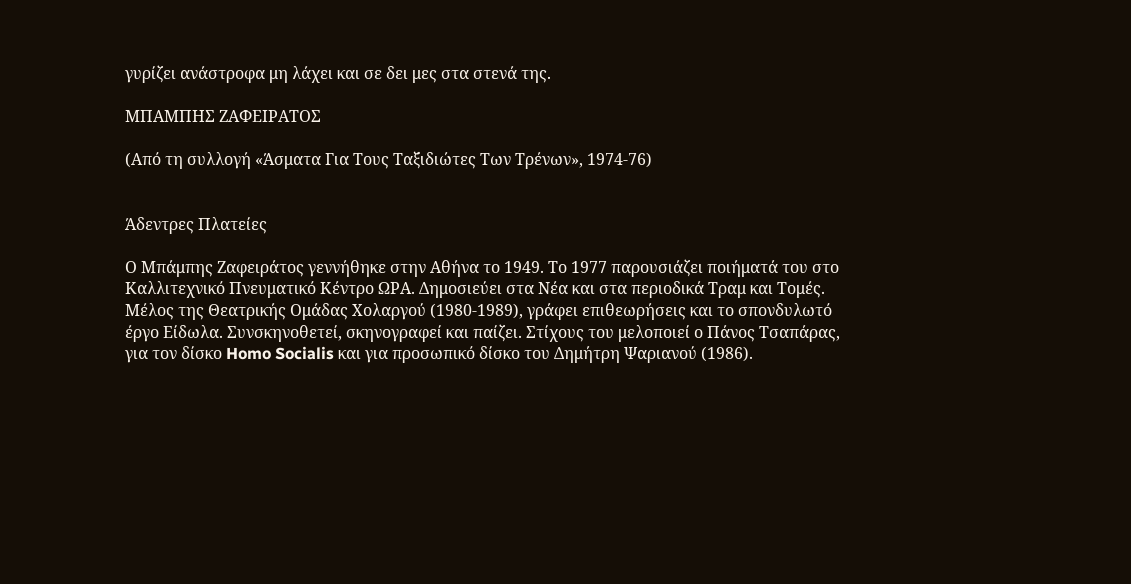γυρίζει ανάστροφα μη λάχει και σε δει μες στα στενά της.

ΜΠΑΜΠΗΣ ΖΑΦΕΙΡΑΤΟΣ

(Από τη συλλογή «Άσματα Για Τους Ταξιδιώτες Των Τρένων», 1974-76)


Άδεντρες Πλατείες

Ο Μπάμπης Ζαφειράτος γεννήθηκε στην Αθήνα το 1949. Το 1977 παρουσιάζει ποιήματά του στο Καλλιτεχνικό Πνευματικό Κέντρο ΩΡΑ. Δημοσιεύει στα Νέα και στα περιοδικά Τραμ και Τομές. Μέλος της Θεατρικής Ομάδας Χολαργού (1980-1989), γράφει επιθεωρήσεις και το σπονδυλωτό έργο Είδωλα. Συνσκηνοθετεί, σκηνογραφεί και παίζει. Στίχους του μελοποιεί ο Πάνος Τσαπάρας, για τον δίσκο Homo Socialis και για προσωπικό δίσκο του Δημήτρη Ψαριανού (1986).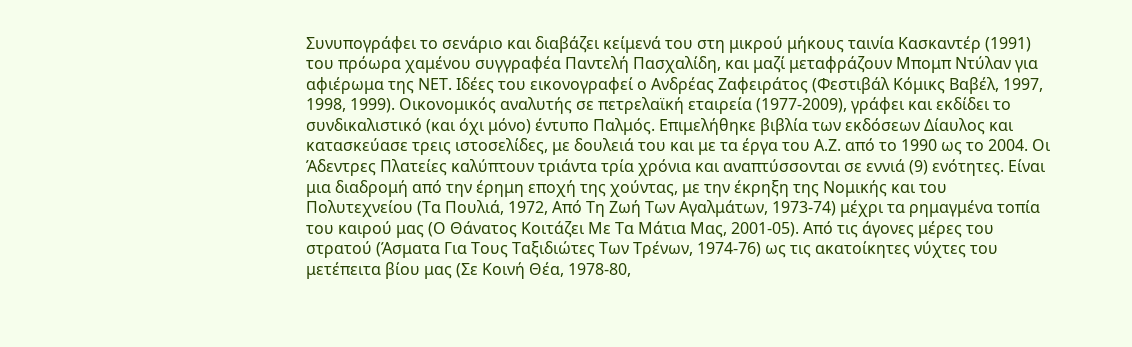Συνυπογράφει το σενάριο και διαβάζει κείμενά του στη μικρού μήκους ταινία Κασκαντέρ (1991) του πρόωρα χαμένου συγγραφέα Παντελή Πασχαλίδη, και μαζί μεταφράζουν Μπομπ Ντύλαν για αφιέρωμα της ΝΕΤ. Ιδέες του εικονογραφεί ο Ανδρέας Ζαφειράτος (Φεστιβάλ Κόμικς Βαβέλ, 1997, 1998, 1999). Οικονομικός αναλυτής σε πετρελαϊκή εταιρεία (1977-2009), γράφει και εκδίδει το συνδικαλιστικό (και όχι μόνο) έντυπο Παλμός. Επιμελήθηκε βιβλία των εκδόσεων Δίαυλος και κατασκεύασε τρεις ιστοσελίδες, με δουλειά του και με τα έργα του Α.Ζ. από το 1990 ως το 2004. Οι Άδεντρες Πλατείες καλύπτουν τριάντα τρία χρόνια και αναπτύσσονται σε εννιά (9) ενότητες. Είναι μια διαδρομή από την έρημη εποχή της χούντας, με την έκρηξη της Νομικής και του Πολυτεχνείου (Τα Πουλιά, 1972, Από Τη Ζωή Των Αγαλμάτων, 1973-74) μέχρι τα ρημαγμένα τοπία του καιρού μας (Ο Θάνατος Κοιτάζει Με Τα Μάτια Μας, 2001-05). Από τις άγονες μέρες του στρατού (Άσματα Για Τους Ταξιδιώτες Των Τρένων, 1974-76) ως τις ακατοίκητες νύχτες του μετέπειτα βίου μας (Σε Κοινή Θέα, 1978-80,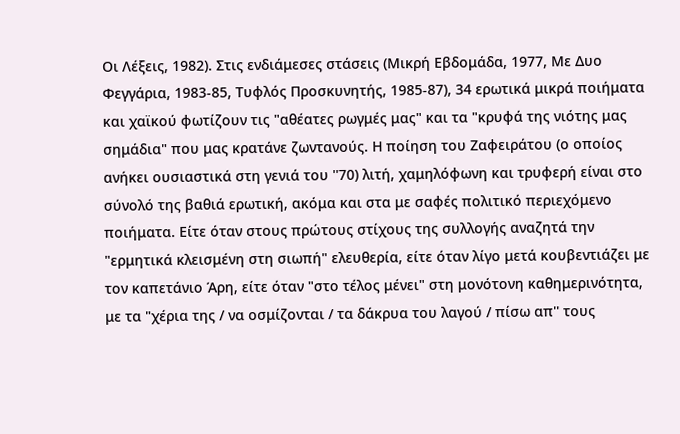Οι Λέξεις, 1982). Στις ενδιάμεσες στάσεις (Μικρή Εβδομάδα, 1977, Με Δυο Φεγγάρια, 1983-85, Τυφλός Προσκυνητής, 1985-87), 34 ερωτικά μικρά ποιήματα και χαϊκού φωτίζουν τις "αθέατες ρωγμές μας" και τα "κρυφά της νιότης μας σημάδια" που μας κρατάνε ζωντανούς. Η ποίηση του Ζαφειράτου (ο οποίος ανήκει ουσιαστικά στη γενιά του ''70) λιτή, χαμηλόφωνη και τρυφερή είναι στο σύνολό της βαθιά ερωτική, ακόμα και στα με σαφές πολιτικό περιεχόμενο ποιήματα. Είτε όταν στους πρώτους στίχους της συλλογής αναζητά την "ερμητικά κλεισμένη στη σιωπή" ελευθερία, είτε όταν λίγο μετά κουβεντιάζει με τον καπετάνιο Άρη, είτε όταν "στο τέλος μένει" στη μονότονη καθημερινότητα, με τα "χέρια της / να οσμίζονται / τα δάκρυα του λαγού / πίσω απ'' τους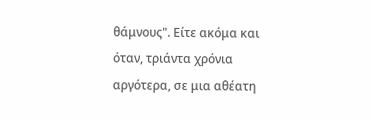θάμνους". Είτε ακόμα και όταν, τριάντα χρόνια αργότερα, σε μια αθέατη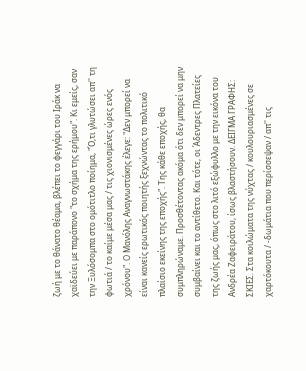ζωή με το θάνατο θέαμα, βλέπει το φεγγάρι του Ιράκ να χαϊδεύει με παράπονο "το σχήμα της ερήμου". Κι εμείς, σαν την Ξυλόσομπα στο ομότιτλο ποίημα, "Ό,τι γλυτώσει απ'' τη φωτιά / το καίμε μέσα μας / τις χιονισμένες ώρες ενός χρόνου". O Μανόλης Αναγνωστάκης έλεγε: "Δεν μπορεί να είναι κανείς ερωτικός ποιητής ξεχνώντας το πολιτικό πλαίσιο εκείνης της εποχής". Της κάθε εποχής, θα συμπληρώναμε. Προσθέτοντας ακόμα ότι δεν μπορεί να μην συμβαίνει και το αντίθετο. Και τότε, οι Άδεντρες Πλατείες της ζωής μας, όπως στο λιτό εξώφυλλο με την εικόνα του Ανδρέα Ζαφειράτου, ίσως βλαστήσουν. ΔΕΙΓΜΑ ΓΡΑΦΗΣ: ΣΚΙΕΣ. Στα κοιλώματα της νύχτας / κουλουριασμένες σε χαρτόκουτα / -δωμάτια που περίσσεψαν / απ'' τις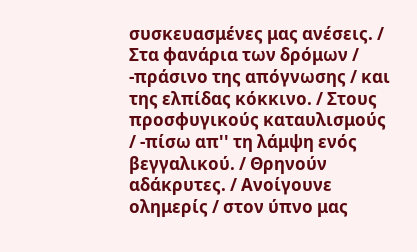συσκευασμένες μας ανέσεις. / Στα φανάρια των δρόμων / -πράσινο της απόγνωσης / και της ελπίδας κόκκινο. / Στους προσφυγικούς καταυλισμούς / -πίσω απ'' τη λάμψη ενός βεγγαλικού. / Θρηνούν αδάκρυτες. / Ανοίγουνε ολημερίς / στον ύπνο μας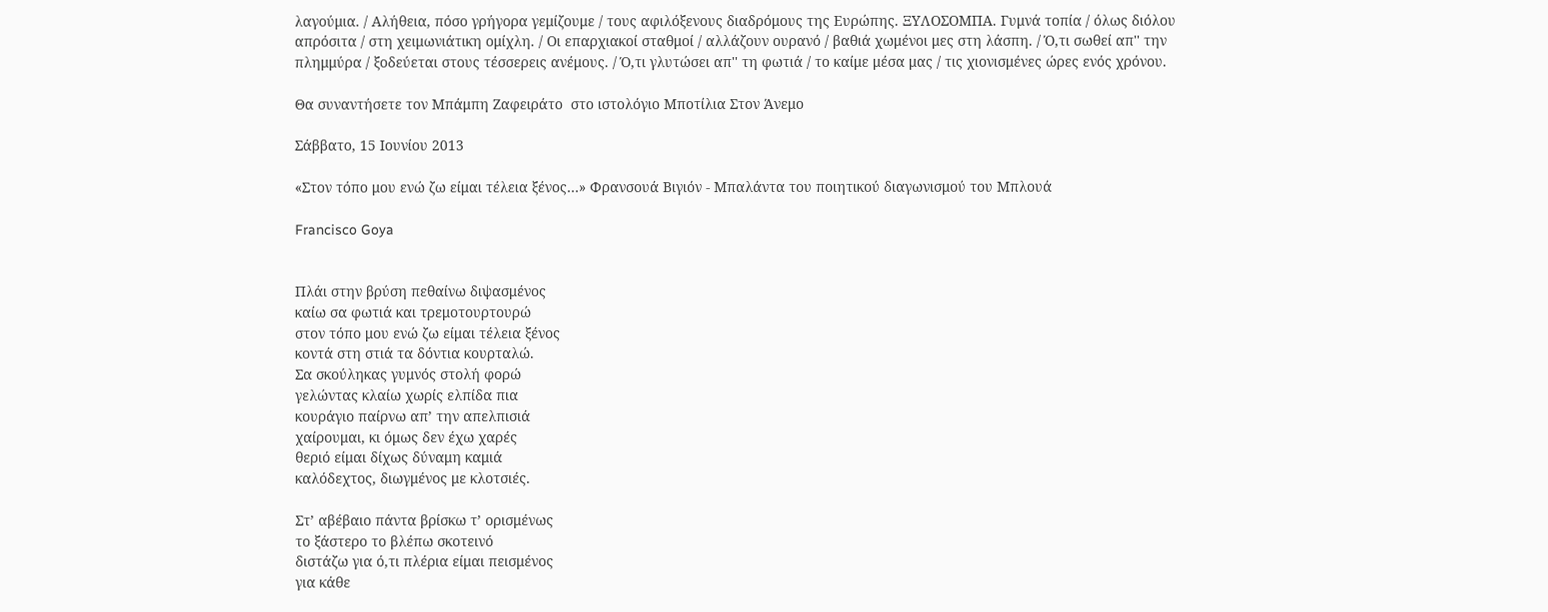λαγούμια. / Αλήθεια, πόσο γρήγορα γεμίζουμε / τους αφιλόξενους διαδρόμους της Ευρώπης. ΞΥΛΟΣΟΜΠΑ. Γυμνά τοπία / όλως διόλου απρόσιτα / στη χειμωνιάτικη ομίχλη. / Οι επαρχιακοί σταθμοί / αλλάζουν ουρανό / βαθιά χωμένοι μες στη λάσπη. / Ό,τι σωθεί απ'' την πλημμύρα / ξοδεύεται στους τέσσερεις ανέμους. / Ό,τι γλυτώσει απ'' τη φωτιά / το καίμε μέσα μας / τις χιονισμένες ώρες ενός χρόνου.

Θα συναντήσετε τον Μπάμπη Ζαφειράτο  στο ιστολόγιο Μποτίλια Στον Άνεμο

Σάββατο, 15 Ιουνίου 2013

«Στον τόπο μου ενώ ζω είμαι τέλεια ξένος…» Φρανσουά Βιγιόν - Μπαλάντα του ποιητικού διαγωνισμού του Μπλουά

Francisco Goya


Πλάι στην βρύση πεθαίνω διψασμένος
καίω σα φωτιά και τρεμοτουρτουρώ
στον τόπο μου ενώ ζω είμαι τέλεια ξένος
κοντά στη στιά τα δόντια κουρταλώ.
Σα σκούληκας γυμνός στολή φορώ
γελώντας κλαίω χωρίς ελπίδα πια
κουράγιο παίρνω απ’ την απελπισιά
χαίρουμαι, κι όμως δεν έχω χαρές
θεριό είμαι δίχως δύναμη καμιά
καλόδεχτος, διωγμένος με κλοτσιές.

Στ’ αβέβαιο πάντα βρίσκω τ’ ορισμένως
το ξάστερο το βλέπω σκοτεινό
διστάζω για ό,τι πλέρια είμαι πεισμένος
για κάθε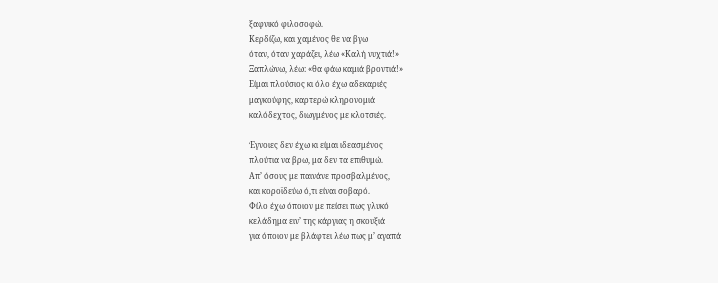ξαφνικό φιλοσοφώ.
Κερδίζω, και χαμένος θε να βγω
όταν, όταν χαράζει, λέω «Καλή νυχτιά!»
Ξαπλώνω, λέω: «θα φάω καμιά βροντιά!»
Είμαι πλούσιος κι όλο έχω αδεκαριές
μαγκούφης, καρτερώ κληρονομιά
καλόδεχτος, διωγμένος με κλοτσιές.

Έγνοιες δεν έχω κι είμαι ιδεασμένος
πλούτια να βρω, μα δεν τα επιθυμώ.
Απ’ όσους με παινάνε προσβαλμένος,
και κοροϊδεύω ό,τι είναι σοβαρό.
Φίλο έχω όποιον με πείσει πως γλυκό
κελάδημα ειν’ της κάργιας η σκουξιά
για όποιον με βλάφτει λέω πως μ’ αγαπά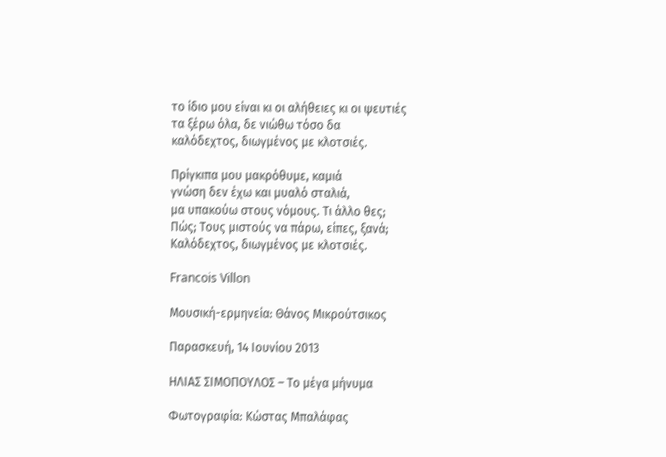το ίδιο μου είναι κι οι αλήθειες κι οι ψευτιές
τα ξέρω όλα, δε νιώθω τόσο δα
καλόδεχτος, διωγμένος με κλοτσιές.

Πρίγκιπα μου μακρόθυμε, καμιά
γνώση δεν έχω και μυαλό σταλιά,
μα υπακούω στους νόμους. Τι άλλο θες;
Πώς; Τους μιστούς να πάρω, είπες, ξανά;
Καλόδεχτος, διωγμένος με κλοτσιές.

Francois Villon

Μουσική-ερμηνεία: Θάνος Μικρούτσικος

Παρασκευή, 14 Ιουνίου 2013

ΗΛΙΑΣ ΣΙΜΟΠΟΥΛΟΣ – Το μέγα μήνυμα

Φωτογραφία: Κώστας Μπαλάφας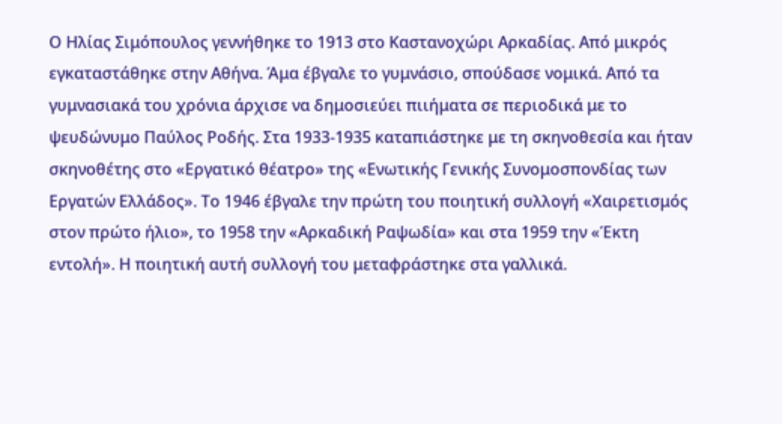Ο Ηλίας Σιμόπουλος γεννήθηκε το 1913 στο Καστανοχώρι Αρκαδίας. Από μικρός εγκαταστάθηκε στην Αθήνα. Άμα έβγαλε το γυμνάσιο, σπούδασε νομικά. Από τα γυμνασιακά του χρόνια άρχισε να δημοσιεύει πιιήματα σε περιοδικά με το ψευδώνυμο Παύλος Ροδής. Στα 1933-1935 καταπιάστηκε με τη σκηνοθεσία και ήταν σκηνοθέτης στο «Εργατικό θέατρο» της «Ενωτικής Γενικής Συνομοσπονδίας των Εργατών Ελλάδος». Το 1946 έβγαλε την πρώτη του ποιητική συλλογή «Χαιρετισμός στον πρώτο ήλιο», το 1958 την «Αρκαδική Ραψωδία» και στα 1959 την «Έκτη εντολή». Η ποιητική αυτή συλλογή του μεταφράστηκε στα γαλλικά.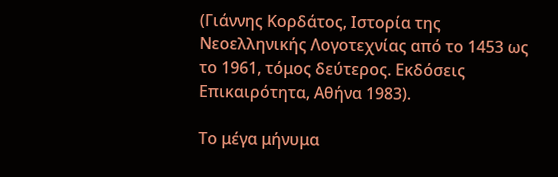(Γιάννης Κορδάτος, Ιστορία της Νεοελληνικής Λογοτεχνίας από το 1453 ως το 1961, τόμος δεύτερος. Εκδόσεις Επικαιρότητα, Αθήνα 1983).

Το μέγα μήνυμα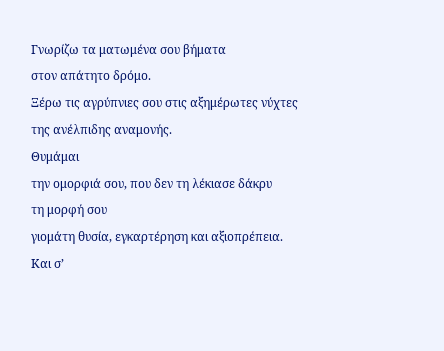Γνωρίζω τα ματωμένα σου βήματα
στον απάτητο δρόμο.
Ξέρω τις αγρύπνιες σου στις αξημέρωτες νύχτες
της ανέλπιδης αναμονής.
Θυμάμαι
την ομορφιά σου, που δεν τη λέκιασε δάκρυ
τη μορφή σου
γιομάτη θυσία, εγκαρτέρηση και αξιοπρέπεια.
Και σ’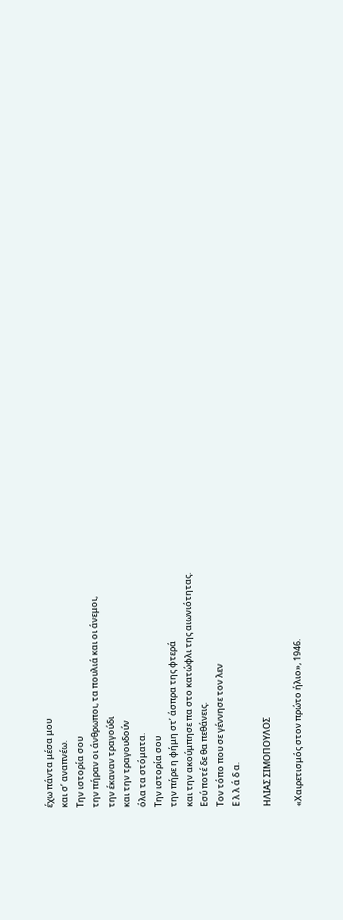έχω πάντα μέσα μου
και σ’ αναπνέω.
Την ιστορία σου
την πήραν οι άνθρωποι, τα πουλιά και οι άνεμοι,
την έκαναν τραγούδι
και την τραγουδούν
όλα τα στόματα.
Την ιστορία σου
την πήρε η φήμη στ’ άσπρα της φτερά
και την ακούμπησε πα στο κατώφλι της αιωνιότητας.
Εσύ ποτέ δε θα πεθάνεις.
Τον τόπο που σε γέννησε τον λεν
Ε λ λ ά δ α.

ΗΛΙΑΣ ΣΙΜΟΠΟΥΛΟΣ

«Χαιρετισμός στον πρώτο ήλιο», 1946.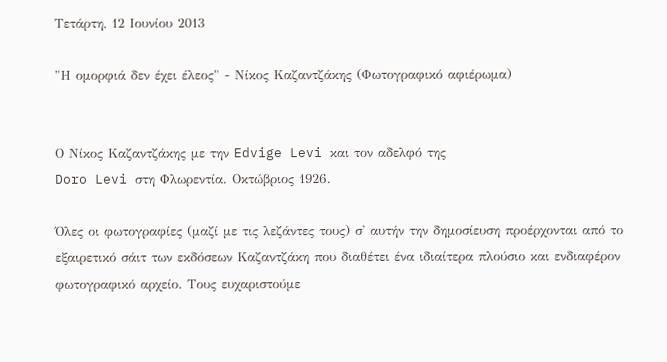Τετάρτη, 12 Ιουνίου 2013

"Η ομορφιά δεν έχει έλεος" - Νίκος Καζαντζάκης (Φωτογραφικό αφιέρωμα)


Ο Νίκος Καζαντζάκης με την Edvige Levi και τον αδελφό της
Doro Levi στη Φλωρεντία. Οκτώβριος 1926.

Όλες οι φωτογραφίες (μαζί με τις λεζάντες τους) σ' αυτήν την δημοσίευση προέρχονται από το εξαιρετικό σάιτ των εκδόσεων Καζαντζάκη που διαθέτει ένα ιδιαίτερα πλούσιο και ενδιαφέρον φωτογραφικό αρχείο. Τους ευχαριστούμε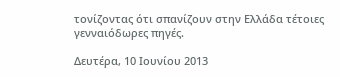τονίζοντας ότι σπανίζουν στην Ελλάδα τέτοιες γενναιόδωρες πηγές.

Δευτέρα, 10 Ιουνίου 2013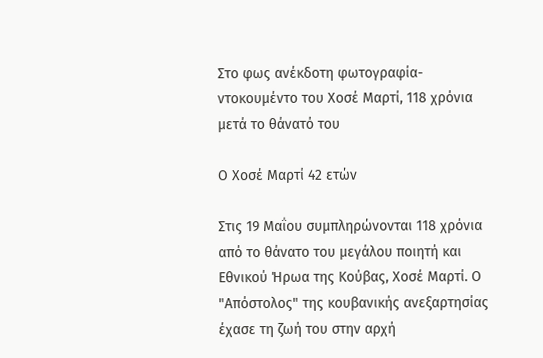Στο φως ανέκδοτη φωτογραφία-ντοκουμέντο του Χοσέ Μαρτί, 118 χρόνια μετά το θάνατό του

Ο Χοσέ Μαρτί 42 ετών

Στις 19 Μαΐου συμπληρώνονται 118 χρόνια από το θάνατο του μεγάλου ποιητή και Εθνικού Ήρωα της Κούβας, Χοσέ Μαρτί. Ο "Απόστολος" της κουβανικής ανεξαρτησίας έχασε τη ζωή του στην αρχή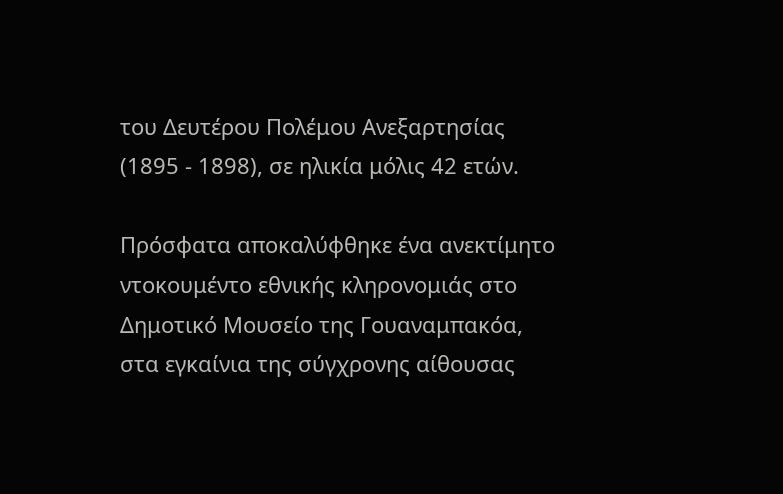του Δευτέρου Πολέμου Ανεξαρτησίας (1895 - 1898), σε ηλικία μόλις 42 ετών.

Πρόσφατα αποκαλύφθηκε ένα ανεκτίμητο ντοκουμέντο εθνικής κληρονομιάς στο Δημοτικό Μουσείο της Γουαναμπακόα, στα εγκαίνια της σύγχρονης αίθουσας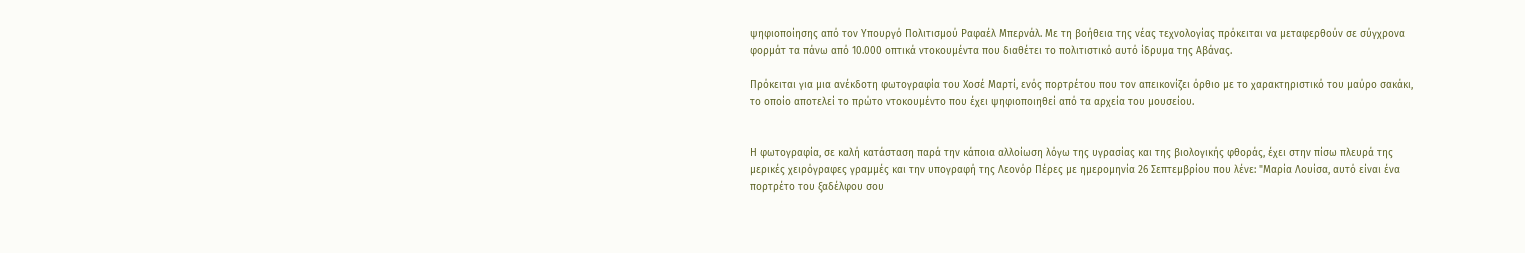ψηφιοποίησης από τον Υπουργό Πολιτισμού Ραφαέλ Μπερνάλ. Με τη βοήθεια της νέας τεχνολογίας πρόκειται να μεταφερθούν σε σύγχρονα φορμάτ τα πάνω από 10.000 οπτικά ντοκουμέντα που διαθέτει το πολιτιστικό αυτό ίδρυμα της Αβάνας.

Πρόκειται για μια ανέκδοτη φωτογραφία του Χοσέ Μαρτί, ενός πορτρέτου που τον απεικονίζει όρθιο με το χαρακτηριστικό του μαύρο σακάκι, το οποίο αποτελεί το πρώτο ντοκουμέντο που έχει ψηφιοποιηθεί από τα αρχεία του μουσείου.


Η φωτογραφία, σε καλή κατάσταση παρά την κάποια αλλοίωση λόγω της υγρασίας και της βιολογικής φθοράς, έχει στην πίσω πλευρά της μερικές χειρόγραφες γραμμές και την υπογραφή της Λεονόρ Πέρες με ημερομηνία 26 Σεπτεμβρίου που λένε: "Μαρία Λουίσα, αυτό είναι ένα πορτρέτο του ξαδέλφου σου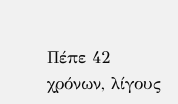Πέπε 42 χρόνων, λίγους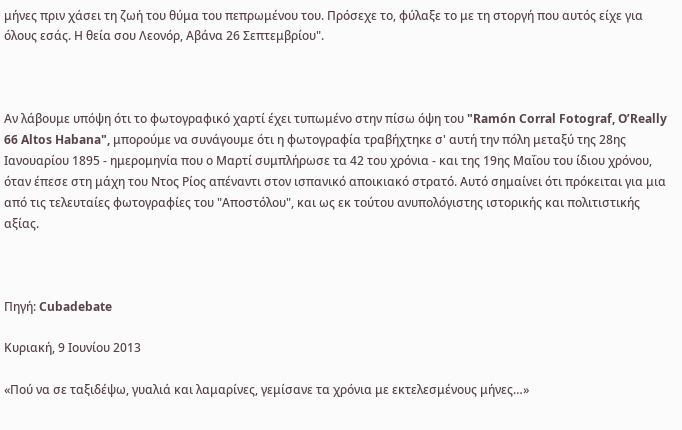μήνες πριν χάσει τη ζωή του θύμα του πεπρωμένου του. Πρόσεχε το, φύλαξε το με τη στοργή που αυτός είχε για όλους εσάς. Η θεία σου Λεονόρ, Αβάνα 26 Σεπτεμβρίου".



Αν λάβουμε υπόψη ότι το φωτογραφικό χαρτί έχει τυπωμένο στην πίσω όψη του "Ramón Corral Fotograf, O’Really 66 Altos Habana", μπορούμε να συνάγουμε ότι η φωτογραφία τραβήχτηκε σ' αυτή την πόλη μεταξύ της 28ης Ιανουαρίου 1895 - ημερομηνία που ο Μαρτί συμπλήρωσε τα 42 του χρόνια - και της 19ης Μαΐου του ίδιου χρόνου, όταν έπεσε στη μάχη του Ντος Ρίος απέναντι στον ισπανικό αποικιακό στρατό. Αυτό σημαίνει ότι πρόκειται για μια από τις τελευταίες φωτογραφίες του "Αποστόλου", και ως εκ τούτου ανυπολόγιστης ιστορικής και πολιτιστικής αξίας.



Πηγή: Cubadebate

Κυριακή, 9 Ιουνίου 2013

«Πού να σε ταξιδέψω, γυαλιά και λαμαρίνες, γεμίσανε τα χρόνια με εκτελεσμένους μήνες…»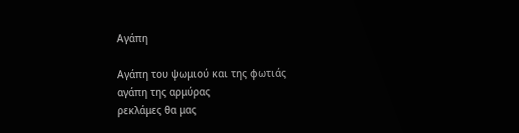Αγάπη

Αγάπη του ψωμιού και της φωτιάς
αγάπη της αρμύρας
ρεκλάμες θα μας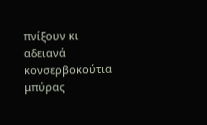πνίξουν κι αδειανά
κονσερβοκούτια μπύρας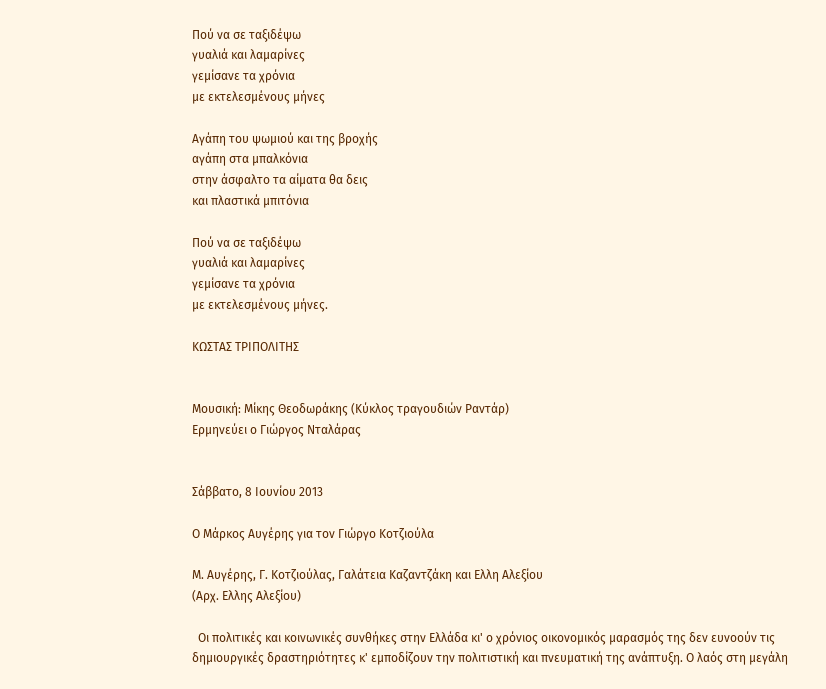Πού να σε ταξιδέψω
γυαλιά και λαμαρίνες
γεμίσανε τα χρόνια
με εκτελεσμένους μήνες

Αγάπη του ψωμιού και της βροχής
αγάπη στα μπαλκόνια
στην άσφαλτο τα αίματα θα δεις
και πλαστικά μπιτόνια

Πού να σε ταξιδέψω
γυαλιά και λαμαρίνες
γεμίσανε τα χρόνια
με εκτελεσμένους μήνες.

ΚΩΣΤΑΣ ΤΡΙΠΟΛΙΤΗΣ


Μουσική: Μίκης Θεοδωράκης (Κύκλος τραγουδιών Ραντάρ)
Ερμηνεύει ο Γιώργος Νταλάρας


Σάββατο, 8 Ιουνίου 2013

Ο Μάρκος Αυγέρης για τον Γιώργο Κοτζιούλα

Μ. Αυγέρης, Γ. Κοτζιούλας, Γαλάτεια Καζαντζάκη και Ελλη Αλεξίου
(Αρχ. Ελλης Αλεξίου)

  Οι πολιτικές και κοινωνικές συνθήκες στην Ελλάδα κι' ο χρόνιος οικονομικός μαρασμός της δεν ευνοούν τις δημιουργικές δραστηριότητες κ' εμποδίζουν την πολιτιστική και πνευματική της ανάπτυξη. Ο λαός στη μεγάλη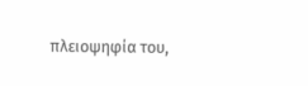πλειοψηφία του,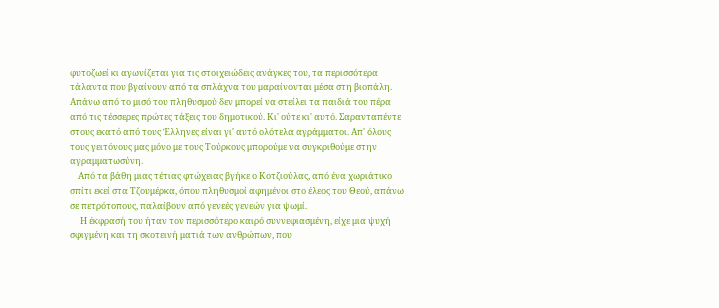φυτοζωεί κι αγωνίζεται για τις στοιχειώδεις ανάγκες του, τα περισσότερα τάλαντα που βγαίνουν από τα σπλάχνα του μαραίνονται μέσα στη βιοπάλη. Απάνω από το μισό του πληθυσμού δεν μπορεί να στείλει τα παιδιά του πέρα από τις τέσσερες πρώτες τάξεις του δημοτικού. Κι' ούτε κι' αυτό. Σαρανταπέντε στους εκατό από τους Έλληνες είναι γι' αυτό ολότελα αγράμματοι. Απ' όλους τους γειτόνους μας μόνο με τους Τούρκους μπορούμε να συγκριθούμε στην αγραμματωσύνη.
    Από τα βάθη μιας τέτιας φτώχειας βγήκε ο Κοτζιούλας, από ένα χωριάτικο σπίτι εκεί στα Τζουμέρκα, όπου πληθυσμοί αφημένοι στο έλεος του Θεού, απάνω σε πετρότοπους, παλαίβουν από γενεές γενεών για ψωμί.
     Η έκφρασή του ήταν τον περισσότερο καιρό συννεφιασμένη, είχε μια ψυχή σφιγμένη και τη σκοτεινή ματιά των ανθρώπων, που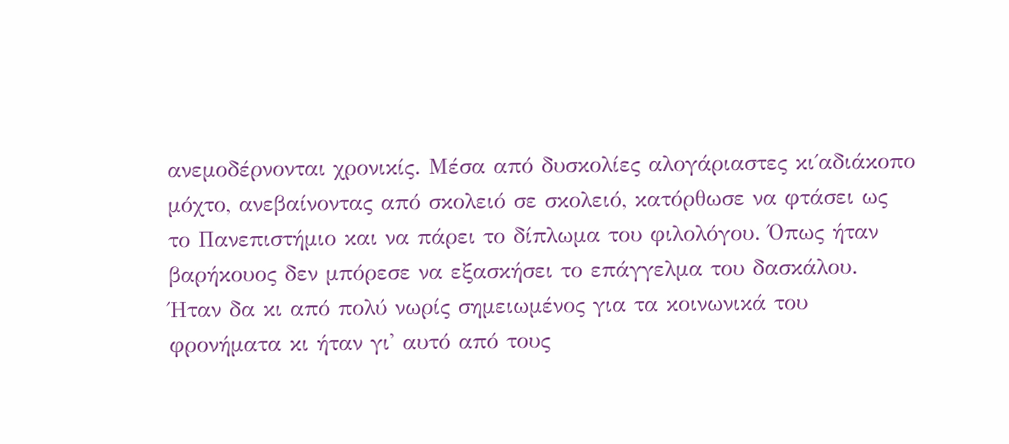ανεμοδέρνονται χρονικίς. Μέσα από δυσκολίες αλογάριαστες κι΄αδιάκοπο μόχτο, ανεβαίνοντας από σκολειό σε σκολειό, κατόρθωσε να φτάσει ως το Πανεπιστήμιο και να πάρει το δίπλωμα του φιλολόγου. Όπως ήταν βαρήκουος δεν μπόρεσε να εξασκήσει το επάγγελμα του δασκάλου. Ήταν δα κι από πολύ νωρίς σημειωμένος για τα κοινωνικά του φρονήματα κι ήταν γι' αυτό από τους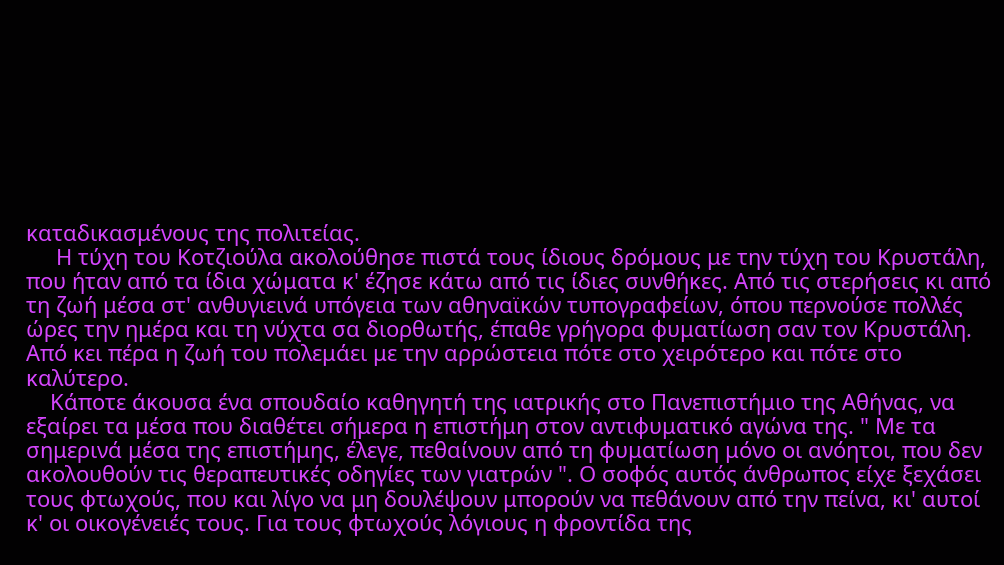καταδικασμένους της πολιτείας.
     Η τύχη του Κοτζιούλα ακολούθησε πιστά τους ίδιους δρόμους με την τύχη του Κρυστάλη, που ήταν από τα ίδια χώματα κ' έζησε κάτω από τις ίδιες συνθήκες. Από τις στερήσεις κι από τη ζωή μέσα στ' ανθυγιεινά υπόγεια των αθηναϊκών τυπογραφείων, όπου περνούσε πολλές ώρες την ημέρα και τη νύχτα σα διορθωτής, έπαθε γρήγορα φυματίωση σαν τον Κρυστάλη. Από κει πέρα η ζωή του πολεμάει με την αρρώστεια πότε στο χειρότερο και πότε στο καλύτερο.
    Κάποτε άκουσα ένα σπουδαίο καθηγητή της ιατρικής στο Πανεπιστήμιο της Αθήνας, να εξαίρει τα μέσα που διαθέτει σήμερα η επιστήμη στον αντιφυματικό αγώνα της. " Με τα σημερινά μέσα της επιστήμης, έλεγε, πεθαίνουν από τη φυματίωση μόνο οι ανόητοι, που δεν ακολουθούν τις θεραπευτικές οδηγίες των γιατρών ". Ο σοφός αυτός άνθρωπος είχε ξεχάσει τους φτωχούς, που και λίγο να μη δουλέψουν μπορούν να πεθάνουν από την πείνα, κι' αυτοί κ' οι οικογένειές τους. Για τους φτωχούς λόγιους η φροντίδα της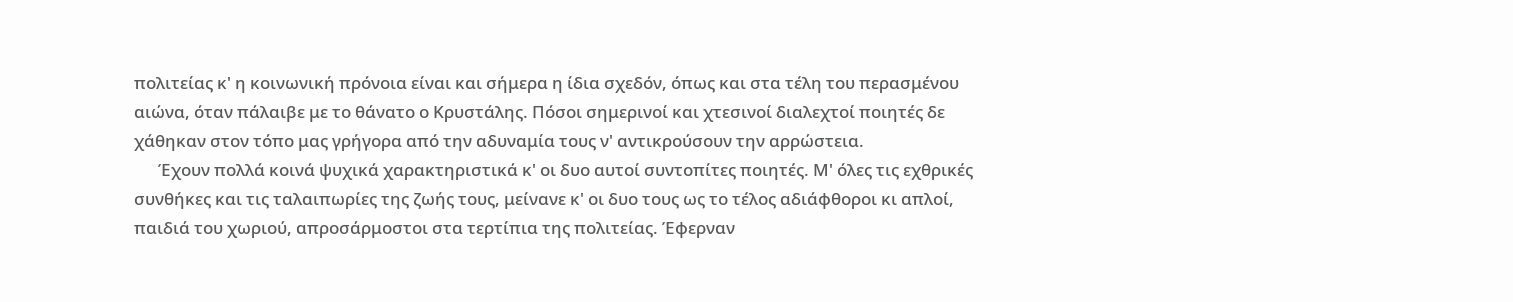πολιτείας κ' η κοινωνική πρόνοια είναι και σήμερα η ίδια σχεδόν, όπως και στα τέλη του περασμένου αιώνα, όταν πάλαιβε με το θάνατο ο Κρυστάλης. Πόσοι σημερινοί και χτεσινοί διαλεχτοί ποιητές δε χάθηκαν στον τόπο μας γρήγορα από την αδυναμία τους ν' αντικρούσουν την αρρώστεια.
      Έχουν πολλά κοινά ψυχικά χαρακτηριστικά κ' οι δυο αυτοί συντοπίτες ποιητές. Μ' όλες τις εχθρικές συνθήκες και τις ταλαιπωρίες της ζωής τους, μείνανε κ' οι δυο τους ως το τέλος αδιάφθοροι κι απλοί, παιδιά του χωριού, απροσάρμοστοι στα τερτίπια της πολιτείας. Έφερναν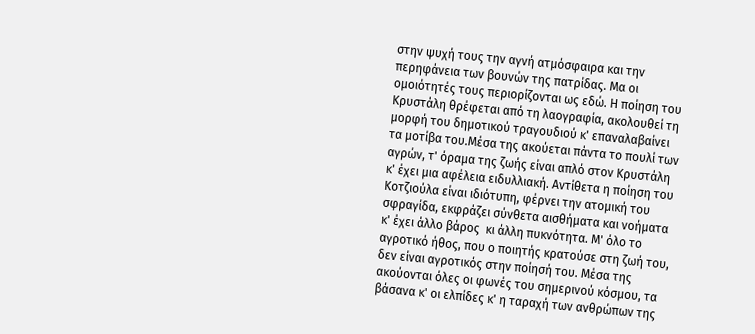στην ψυχή τους την αγνή ατμόσφαιρα και την περηφάνεια των βουνών της πατρίδας. Μα οι ομοιότητές τους περιορίζονται ως εδώ. Η ποίηση του Κρυστάλη θρέφεται από τη λαογραφία, ακολουθεί τη μορφή του δημοτικού τραγουδιού κ' επαναλαβαίνει τα μοτίβα του.Μέσα της ακούεται πάντα το πουλί των αγρών, τ' όραμα της ζωής είναι απλό στον Κρυστάλη κ' έχει μια αφέλεια ειδυλλιακή. Αντίθετα η ποίηση του Κοτζιούλα είναι ιδιότυπη, φέρνει την ατομική του σφραγίδα, εκφράζει σύνθετα αισθήματα και νοήματα κ' έχει άλλο βάρος  κι άλλη πυκνότητα. Μ' όλο το αγροτικό ήθος, που ο ποιητής κρατούσε στη ζωή του, δεν είναι αγροτικός στην ποίησή του. Μέσα της ακούονται όλες οι φωνές του σημερινού κόσμου, τα βάσανα κ' οι ελπίδες κ' η ταραχή των ανθρώπων της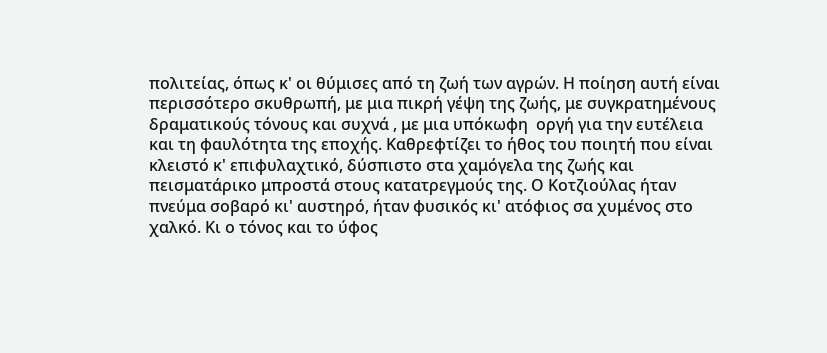πολιτείας, όπως κ' οι θύμισες από τη ζωή των αγρών. Η ποίηση αυτή είναι περισσότερο σκυθρωπή, με μια πικρή γέψη της ζωής, με συγκρατημένους δραματικούς τόνους και συχνά , με μια υπόκωφη  οργή για την ευτέλεια και τη φαυλότητα της εποχής. Καθρεφτίζει το ήθος του ποιητή που είναι κλειστό κ' επιφυλαχτικό, δύσπιστο στα χαμόγελα της ζωής και πεισματάρικο μπροστά στους κατατρεγμούς της. Ο Κοτζιούλας ήταν πνεύμα σοβαρό κι' αυστηρό, ήταν φυσικός κι' ατόφιος σα χυμένος στο χαλκό. Κι ο τόνος και το ύφος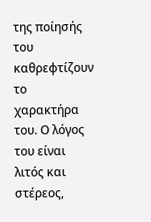της ποίησής του καθρεφτίζουν το χαρακτήρα του. Ο λόγος του είναι λιτός και στέρεος,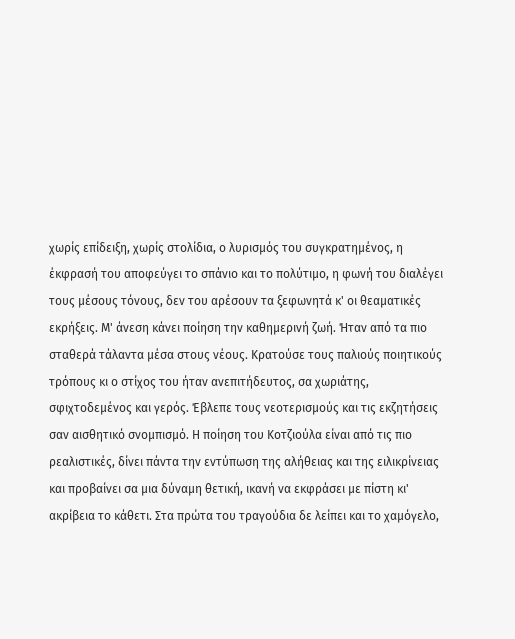χωρίς επίδειξη, χωρίς στολίδια, ο λυρισμός του συγκρατημένος, η έκφρασή του αποφεύγει το σπάνιο και το πολύτιμο, η φωνή του διαλέγει τους μέσους τόνους, δεν του αρέσουν τα ξεφωνητά κ' οι θεαματικές εκρήξεις. Μ' άνεση κάνει ποίηση την καθημερινή ζωή. Ήταν από τα πιο σταθερά τάλαντα μέσα στους νέους. Κρατούσε τους παλιούς ποιητικούς τρόπους κι ο στίχος του ήταν ανεπιτήδευτος, σα χωριάτης, σφιχτοδεμένος και γερός. Έβλεπε τους νεοτερισμούς και τις εκζητήσεις σαν αισθητικό σνομπισμό. Η ποίηση του Κοτζιούλα είναι από τις πιο ρεαλιστικές, δίνει πάντα την εντύπωση της αλήθειας και της ειλικρίνειας και προβαίνει σα μια δύναμη θετική, ικανή να εκφράσει με πίστη κι' ακρίβεια το κάθετι. Στα πρώτα του τραγούδια δε λείπει και το χαμόγελο,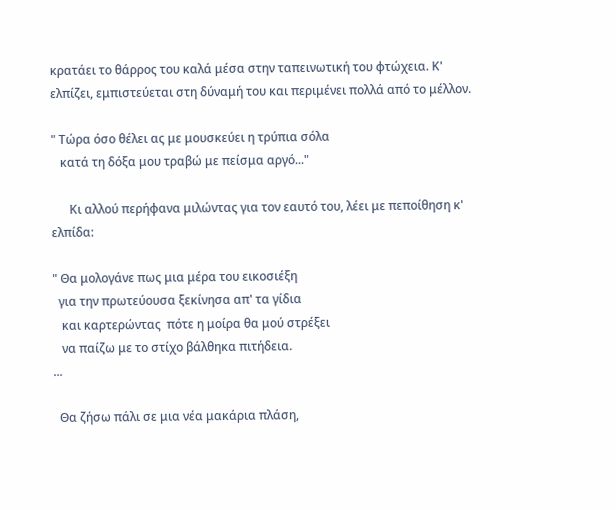κρατάει το θάρρος του καλά μέσα στην ταπεινωτική του φτώχεια. Κ' ελπίζει, εμπιστεύεται στη δύναμή του και περιμένει πολλά από το μέλλον.

" Τώρα όσο θέλει ας με μουσκεύει η τρύπια σόλα
   κατά τη δόξα μου τραβώ με πείσμα αργό..."

      Κι αλλού περήφανα μιλώντας για τον εαυτό του, λέει με πεποίθηση κ' ελπίδα:

" Θα μολογάνε πως μια μέρα του εικοσιέξη
  για την πρωτεύουσα ξεκίνησα απ' τα γίδια
   και καρτερώντας  πότε η μοίρα θα μού στρέξει
   να παίζω με το στίχο βάλθηκα πιτήδεια.
...

  Θα ζήσω πάλι σε μια νέα μακάρια πλάση,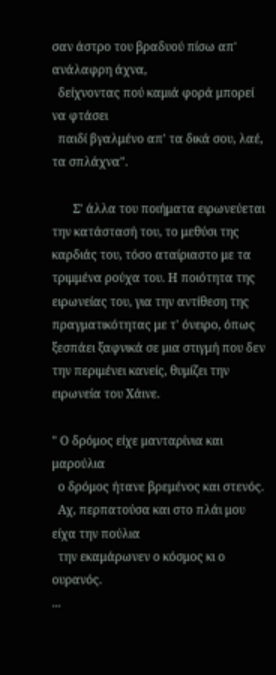σαν άστρο του βραδυού πίσω απ' ανάλαφρη άχνα,
  δείχνοντας πού καμιά φορά μπορεί να φτάσει
  παιδί βγαλμένο απ' τα δικά σου, λαέ, τα σπλάχνα".

       Σ' άλλα του ποιήματα ειρωνεύεται την κατάστασή του, το μεθύσι της καρδιάς του, τόσο αταίριαστο με τα τριμμένα ρούχα του. Η ποιότητα της ειρωνείας του, για την αντίθεση της πραγματικότητας με τ' όνειρο, όπως ξεσπάει ξαφνικά σε μια στιγμή που δεν την περιμένει κανείς, θυμίζει την ειρωνεία του Χάινε.

" Ο δρόμος είχε μανταρίνια και μαρούλια
  ο δρόμος ήτανε βρεμένος και στενός.
  Αχ, περπατούσα και στο πλάι μου είχα την πούλια
  την εκαμάρωνεν ο κόσμος κι ο ουρανός.
...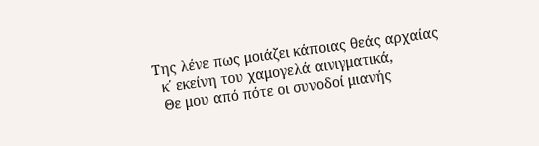Της λένε πως μοιάζει κάποιας θεάς αρχαίας
  κ΄ εκείνη του χαμογελά αινιγματικά,
  Θε μου από πότε οι συνοδοί μιανής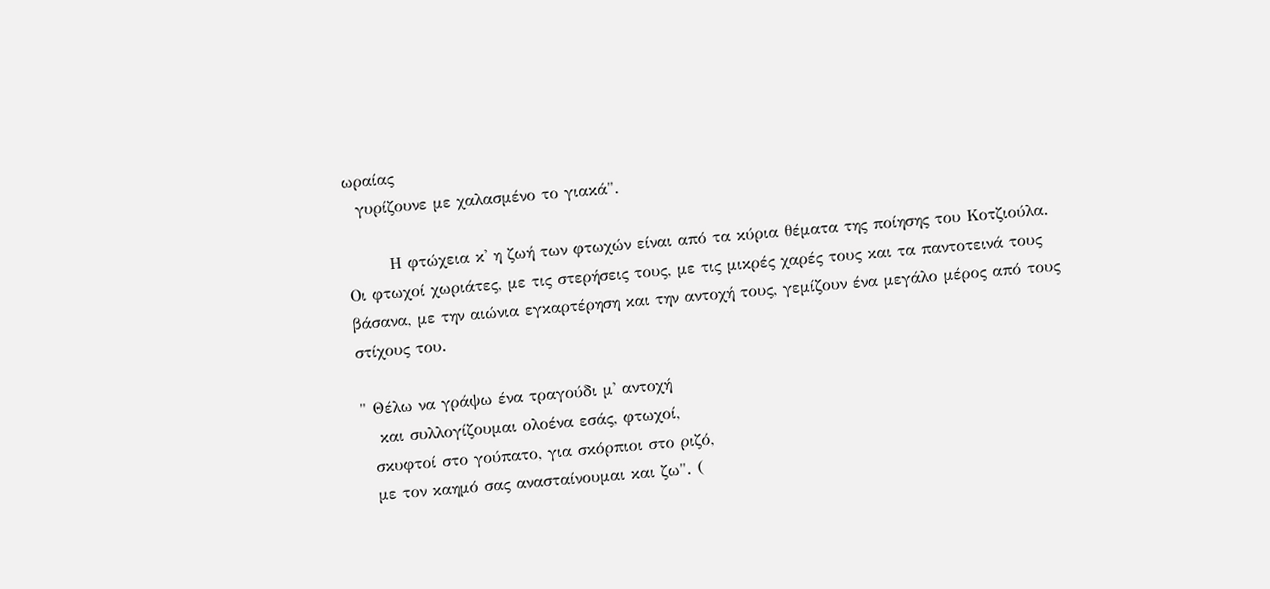ωραίας
  γυρίζουνε με χαλασμένο το γιακά".

       Η φτώχεια κ' η ζωή των φτωχών είναι από τα κύρια θέματα της ποίησης του Κοτζιούλα. Οι φτωχοί χωριάτες, με τις στερήσεις τους, με τις μικρές χαρές τους και τα παντοτεινά τους βάσανα, με την αιώνια εγκαρτέρηση και την αντοχή τους, γεμίζουν ένα μεγάλο μέρος από τους στίχους του.

" Θέλω να γράψω ένα τραγούδι μ' αντοχή
   και συλλογίζουμαι ολοένα εσάς, φτωχοί,
  σκυφτοί στο γούπατο, για σκόρπιοι στο ριζό,
  με τον καημό σας ανασταίνουμαι και ζω". (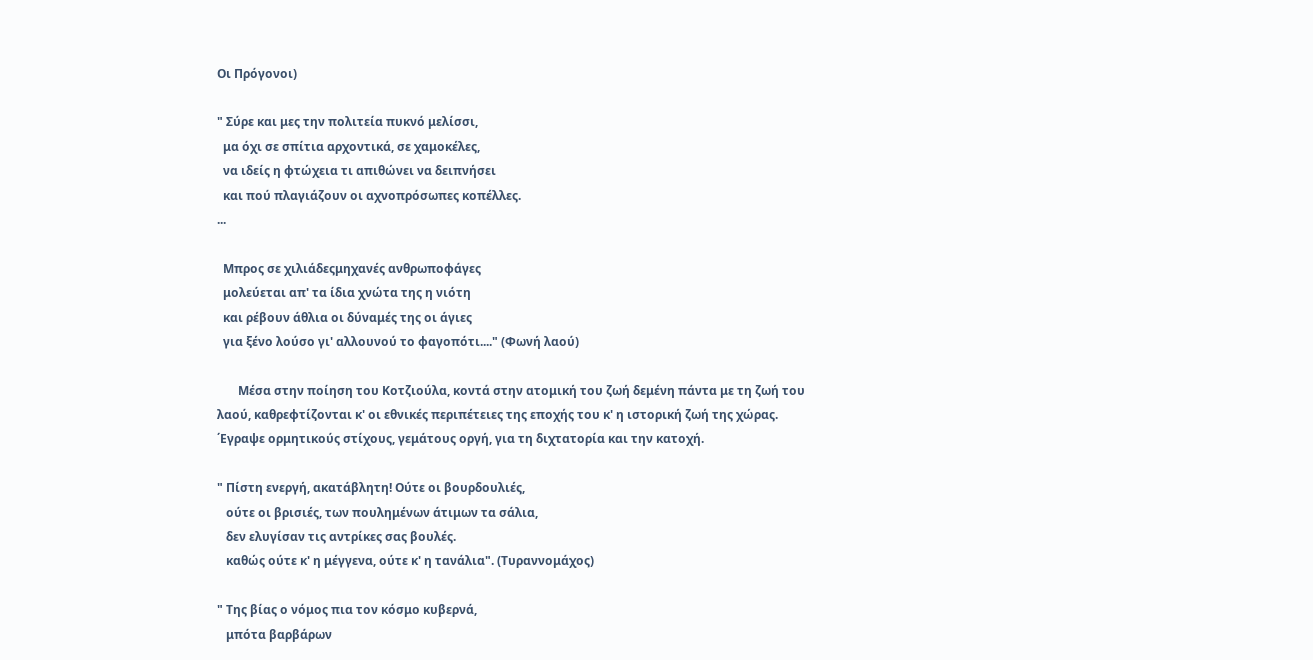Οι Πρόγονοι)

" Σύρε και μες την πολιτεία πυκνό μελίσσι,
  μα όχι σε σπίτια αρχοντικά, σε χαμοκέλες,
  να ιδείς η φτώχεια τι απιθώνει να δειπνήσει
  και πού πλαγιάζουν οι αχνοπρόσωπες κοπέλλες.
...

  Μπρος σε χιλιάδεςμηχανές ανθρωποφάγες
  μολεύεται απ' τα ίδια χνώτα της η νιότη
  και ρέβουν άθλια οι δύναμές της οι άγιες
  για ξένο λούσο γι' αλλουνού το φαγοπότι...." (Φωνή λαού)

       Μέσα στην ποίηση του Κοτζιούλα, κοντά στην ατομική του ζωή δεμένη πάντα με τη ζωή του λαού, καθρεφτίζονται κ' οι εθνικές περιπέτειες της εποχής του κ' η ιστορική ζωή της χώρας. ΄Εγραψε ορμητικούς στίχους, γεμάτους οργή, για τη διχτατορία και την κατοχή.

" Πίστη ενεργή, ακατάβλητη! Ούτε οι βουρδουλιές,
   ούτε οι βρισιές, των πουλημένων άτιμων τα σάλια,
   δεν ελυγίσαν τις αντρίκες σας βουλές.
   καθώς ούτε κ' η μέγγενα, ούτε κ' η τανάλια". (Τυραννομάχος)

" Της βίας ο νόμος πια τον κόσμο κυβερνά,
   μπότα βαρβάρων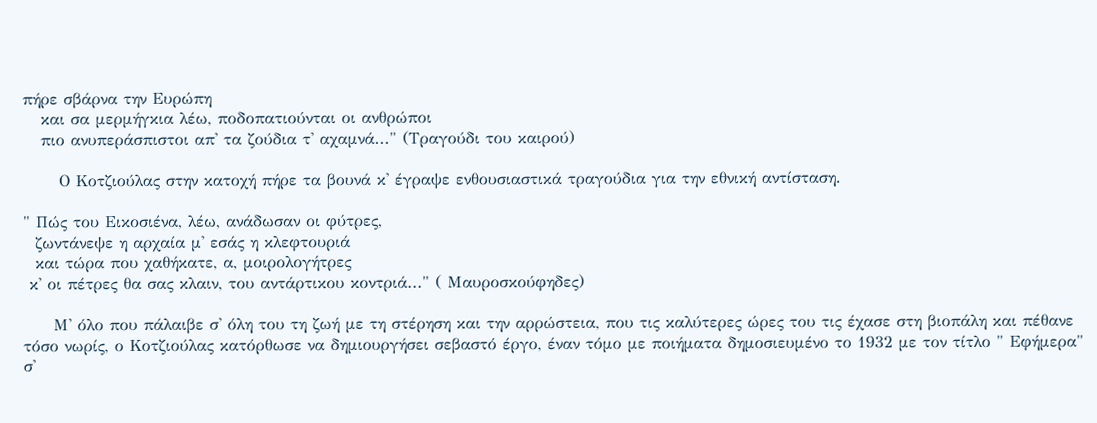πήρε σβάρνα την Ευρώπη
   και σα μερμήγκια λέω, ποδοπατιούνται οι ανθρώποι
   πιο ανυπεράσπιστοι απ' τα ζούδια τ' αχαμνά..." (Τραγούδι του καιρού)

      Ο Κοτζιούλας στην κατοχή πήρε τα βουνά κ' έγραψε ενθουσιαστικά τραγούδια για την εθνική αντίσταση.

" Πώς του Εικοσιένα, λέω, ανάδωσαν οι φύτρες,
  ζωντάνεψε η αρχαία μ' εσάς η κλεφτουριά
  και τώρα που χαθήκατε, α, μοιρολογήτρες
 κ' οι πέτρες θα σας κλαιν, του αντάρτικου κοντριά..." ( Μαυροσκούφηδες)

     Μ' όλο που πάλαιβε σ' όλη του τη ζωή με τη στέρηση και την αρρώστεια, που τις καλύτερες ώρες του τις έχασε στη βιοπάλη και πέθανε τόσο νωρίς, ο Κοτζιούλας κατόρθωσε να δημιουργήσει σεβαστό έργο, έναν τόμο με ποιήματα δημοσιευμένο το 1932 με τον τίτλο " Εφήμερα" σ'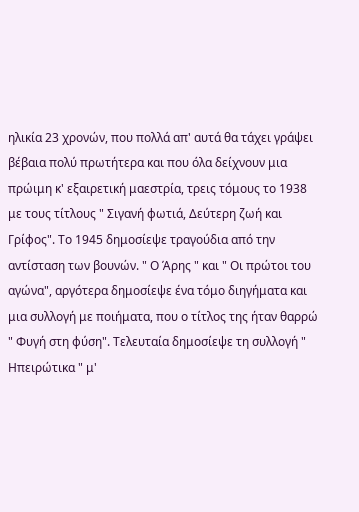ηλικία 23 χρονών, που πολλά απ' αυτά θα τάχει γράψει βέβαια πολύ πρωτήτερα και που όλα δείχνουν μια πρώιμη κ' εξαιρετική μαεστρία, τρεις τόμους το 1938 με τους τίτλους " Σιγανή φωτιά, Δεύτερη ζωή και Γρίφος". Το 1945 δημοσίεψε τραγούδια από την αντίσταση των βουνών. " Ο Άρης " και " Οι πρώτοι του αγώνα", αργότερα δημοσίεψε ένα τόμο διηγήματα και μια συλλογή με ποιήματα, που ο τίτλος της ήταν θαρρώ " Φυγή στη φύση". Τελευταία δημοσίεψε τη συλλογή " Ηπειρώτικα " μ'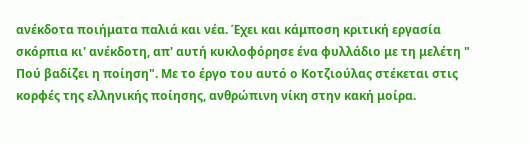ανέκδοτα ποιήματα παλιά και νέα. Έχει και κάμποση κριτική εργασία σκόρπια κι' ανέκδοτη, απ' αυτή κυκλοφόρησε ένα φυλλάδιο με τη μελέτη " Πού βαδίζει η ποίηση". Με το έργο του αυτό ο Κοτζιούλας στέκεται στις κορφές της ελληνικής ποίησης, ανθρώπινη νίκη στην κακή μοίρα.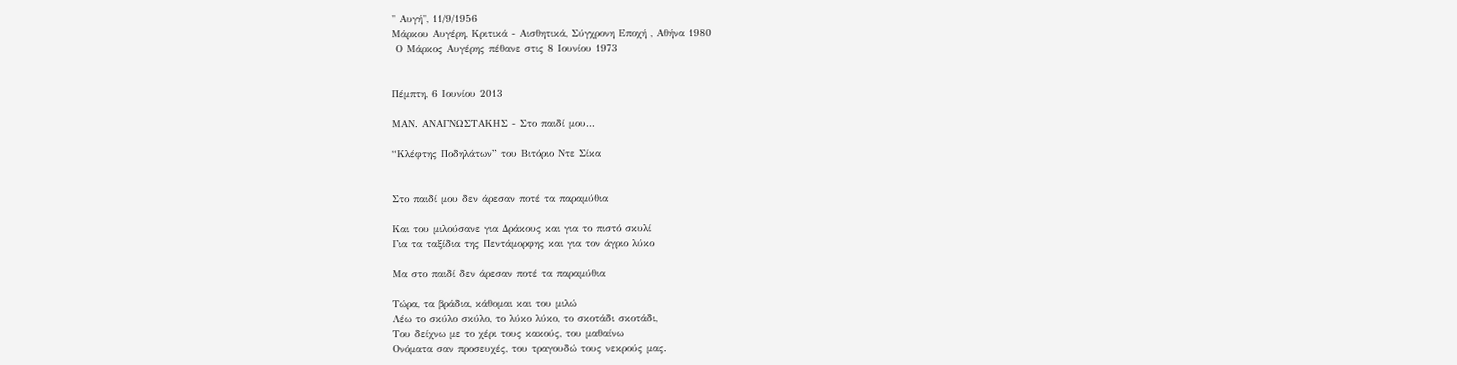" Αυγή", 11/9/1956
Μάρκου Αυγέρη, Κριτικά - Αισθητικά, Σύγχρονη Εποχή , Αθήνα 1980
 Ο Μάρκος Αυγέρης πέθανε στις 8 Ιουνίου 1973


Πέμπτη, 6 Ιουνίου 2013

ΜΑΝ. ΑΝΑΓΝΩΣΤΑΚΗΣ - Στο παιδί μου…

“Κλέφτης Ποδηλάτων” του Βιτόριο Ντε Σίκα


Στο παιδί μου δεν άρεσαν ποτέ τα παραμύθια

Και του μιλούσανε για Δράκους και για το πιστό σκυλί
Για τα ταξίδια της Πεντάμορφης και για τον άγριο λύκο

Μα στο παιδί δεν άρεσαν ποτέ τα παραμύθια

Τώρα, τα βράδια, κάθομαι και του μιλώ
Λέω το σκύλο σκύλο, το λύκο λύκο, το σκοτάδι σκοτάδι,
Του δείχνω με το χέρι τους κακούς, του μαθαίνω
Ονόματα σαν προσευχές, του τραγουδώ τους νεκρούς μας.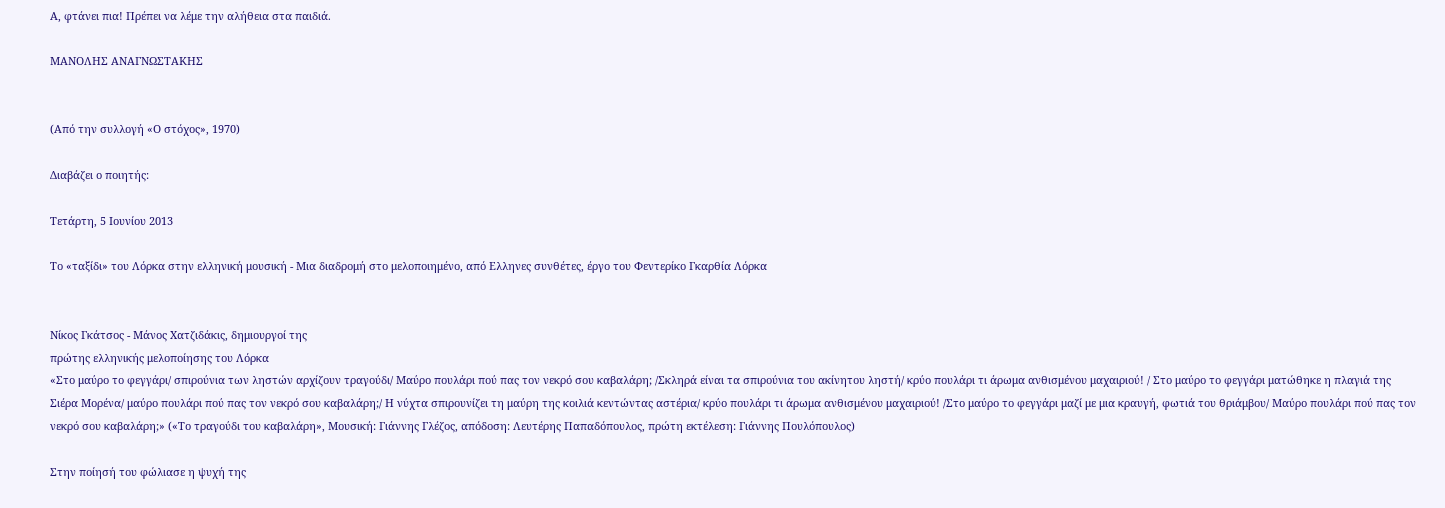Α, φτάνει πια! Πρέπει να λέμε την αλήθεια στα παιδιά.

ΜΑΝΟΛΗΣ ΑΝΑΓΝΩΣΤΑΚΗΣ


(Από την συλλογή «Ο στόχος», 1970)

Διαβάζει ο ποιητής:

Τετάρτη, 5 Ιουνίου 2013

Το «ταξίδι» του Λόρκα στην ελληνική μουσική - Μια διαδρομή στο μελοποιημένο, από Ελληνες συνθέτες, έργο του Φεντερίκο Γκαρθία Λόρκα


Νίκος Γκάτσος - Μάνος Χατζιδάκις, δημιουργοί της
πρώτης ελληνικής μελοποίησης του Λόρκα
«Στο μαύρο το φεγγάρι/ σπιρούνια των ληστών αρχίζουν τραγούδι/ Μαύρο πουλάρι πού πας τον νεκρό σου καβαλάρη; /Σκληρά είναι τα σπιρούνια του ακίνητου ληστή/ κρύο πουλάρι τι άρωμα ανθισμένου μαχαιριού! / Στο μαύρο το φεγγάρι ματώθηκε η πλαγιά της Σιέρα Μορένα/ μαύρο πουλάρι πού πας τον νεκρό σου καβαλάρη;/ Η νύχτα σπιρουνίζει τη μαύρη της κοιλιά κεντώντας αστέρια/ κρύο πουλάρι τι άρωμα ανθισμένου μαχαιριού! /Στο μαύρο το φεγγάρι μαζί με μια κραυγή, φωτιά του θριάμβου/ Μαύρο πουλάρι πού πας τον νεκρό σου καβαλάρη;» («Το τραγούδι του καβαλάρη», Μουσική: Γιάννης Γλέζος, απόδοση: Λευτέρης Παπαδόπουλος, πρώτη εκτέλεση: Γιάννης Πουλόπουλος)

Στην ποίησή του φώλιασε η ψυχή της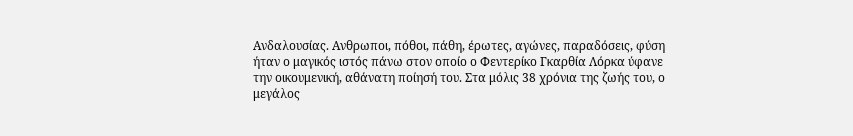Ανδαλουσίας. Ανθρωποι, πόθοι, πάθη, έρωτες, αγώνες, παραδόσεις, φύση ήταν ο μαγικός ιστός πάνω στον οποίο ο Φεντερίκο Γκαρθία Λόρκα ύφανε την οικουμενική, αθάνατη ποίησή του. Στα μόλις 38 χρόνια της ζωής του, ο μεγάλος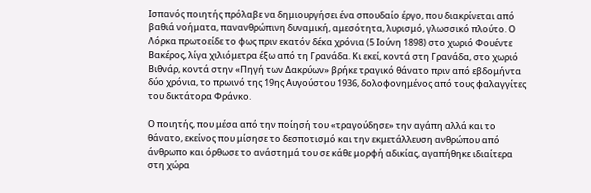Ισπανός ποιητής πρόλαβε να δημιουργήσει ένα σπουδαίο έργο, που διακρίνεται από βαθιά νοήματα, πανανθρώπινη δυναμική, αμεσότητα, λυρισμό, γλωσσικό πλούτο. Ο Λόρκα πρωτοείδε το φως πριν εκατόν δέκα χρόνια (5 Ιούνη 1898) στο χωριό Φουέντε Βακέρος, λίγα χιλιόμετρα έξω από τη Γρανάδα. Κι εκεί, κοντά στη Γρανάδα, στο χωριό Βιθνάρ, κοντά στην «Πηγή των Δακρύων» βρήκε τραγικό θάνατο πριν από εβδομήντα δύο χρόνια, το πρωινό της 19ης Αυγούστου 1936, δολοφονημένος από τους φαλαγγίτες του δικτάτορα Φράνκο.

Ο ποιητής, που μέσα από την ποίησή του «τραγούδησε» την αγάπη αλλά και το θάνατο, εκείνος που μίσησε το δεσποτισμό και την εκμετάλλευση ανθρώπου από άνθρωπο και όρθωσε το ανάστημά του σε κάθε μορφή αδικίας, αγαπήθηκε ιδιαίτερα στη χώρα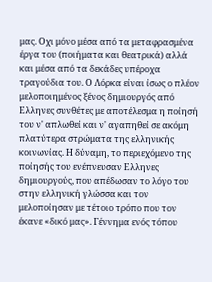μας. Οχι μόνο μέσα από τα μεταφρασμένα έργα του (ποιήματα και θεατρικά) αλλά και μέσα από τα δεκάδες υπέροχα τραγούδια του. Ο Λόρκα είναι ίσως ο πλέον μελοποιημένος ξένος δημιουργός από Ελληνες συνθέτες με αποτέλεσμα η ποίησή του ν' απλωθεί και ν' αγαπηθεί σε ακόμη πλατύτερα στρώματα της ελληνικής κοινωνίας. Η δύναμη, το περιεχόμενο της ποίησής του ενέπνευσαν Ελληνες δημιουργούς, που απέδωσαν το λόγο του στην ελληνική γλώσσα και τον μελοποίησαν με τέτοιο τρόπο που τον έκανε «δικό μας». Γέννημα ενός τόπου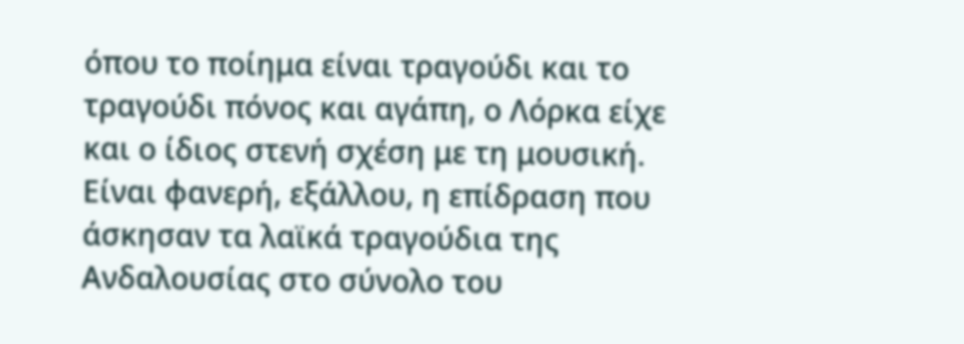όπου το ποίημα είναι τραγούδι και το τραγούδι πόνος και αγάπη, ο Λόρκα είχε και ο ίδιος στενή σχέση με τη μουσική. Είναι φανερή, εξάλλου, η επίδραση που άσκησαν τα λαϊκά τραγούδια της Ανδαλουσίας στο σύνολο του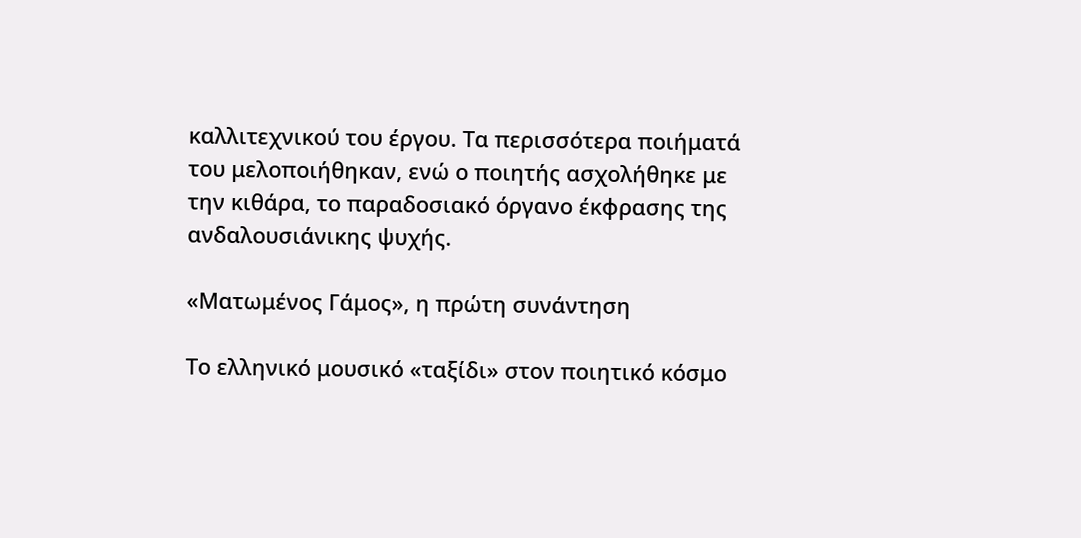καλλιτεχνικού του έργου. Τα περισσότερα ποιήματά του μελοποιήθηκαν, ενώ ο ποιητής ασχολήθηκε με την κιθάρα, το παραδοσιακό όργανο έκφρασης της ανδαλουσιάνικης ψυχής.

«Ματωμένος Γάμος», η πρώτη συνάντηση

Το ελληνικό μουσικό «ταξίδι» στον ποιητικό κόσμο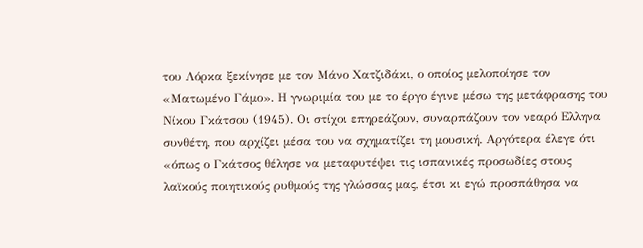του Λόρκα ξεκίνησε με τον Μάνο Χατζιδάκι, ο οποίος μελοποίησε τον «Ματωμένο Γάμο». Η γνωριμία του με το έργο έγινε μέσω της μετάφρασης του Νίκου Γκάτσου (1945). Οι στίχοι επηρεάζουν, συναρπάζουν τον νεαρό Ελληνα συνθέτη, που αρχίζει μέσα του να σχηματίζει τη μουσική. Αργότερα έλεγε ότι «όπως ο Γκάτσος θέλησε να μεταφυτέψει τις ισπανικές προσωδίες στους λαϊκούς ποιητικούς ρυθμούς της γλώσσας μας, έτσι κι εγώ προσπάθησα να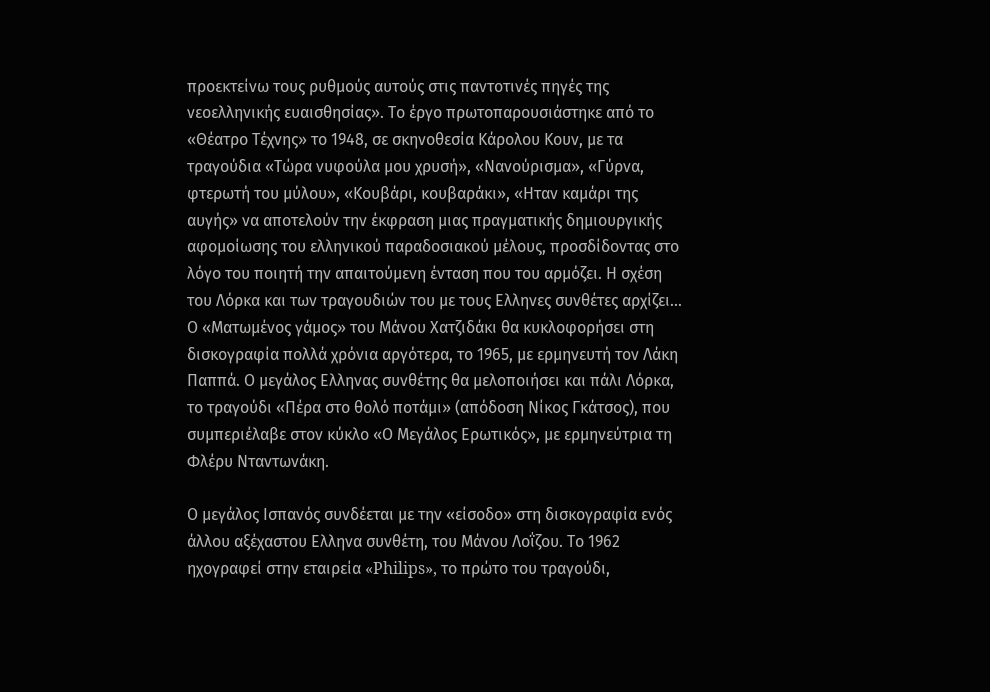προεκτείνω τους ρυθμούς αυτούς στις παντοτινές πηγές της νεοελληνικής ευαισθησίας». Το έργο πρωτοπαρουσιάστηκε από το «Θέατρο Τέχνης» το 1948, σε σκηνοθεσία Κάρολου Κουν, με τα τραγούδια «Τώρα νυφούλα μου χρυσή», «Νανούρισμα», «Γύρνα, φτερωτή του μύλου», «Κουβάρι, κουβαράκι», «Ηταν καμάρι της αυγής» να αποτελούν την έκφραση μιας πραγματικής δημιουργικής αφομοίωσης του ελληνικού παραδοσιακού μέλους, προσδίδοντας στο λόγο του ποιητή την απαιτούμενη ένταση που του αρμόζει. Η σχέση του Λόρκα και των τραγουδιών του με τους Ελληνες συνθέτες αρχίζει... Ο «Ματωμένος γάμος» του Μάνου Χατζιδάκι θα κυκλοφορήσει στη δισκογραφία πολλά χρόνια αργότερα, το 1965, με ερμηνευτή τον Λάκη Παππά. Ο μεγάλος Ελληνας συνθέτης θα μελοποιήσει και πάλι Λόρκα, το τραγούδι «Πέρα στο θολό ποτάμι» (απόδοση Νίκος Γκάτσος), που συμπεριέλαβε στον κύκλο «Ο Μεγάλος Ερωτικός», με ερμηνεύτρια τη Φλέρυ Νταντωνάκη.

Ο μεγάλος Ισπανός συνδέεται με την «είσοδο» στη δισκογραφία ενός άλλου αξέχαστου Ελληνα συνθέτη, του Μάνου Λοΐζου. Το 1962 ηχογραφεί στην εταιρεία «Philips», το πρώτο του τραγούδι,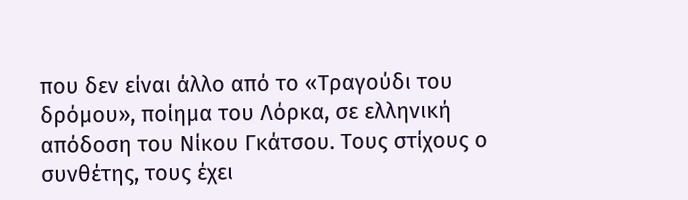που δεν είναι άλλο από το «Τραγούδι του δρόμου», ποίημα του Λόρκα, σε ελληνική απόδοση του Νίκου Γκάτσου. Τους στίχους ο συνθέτης, τους έχει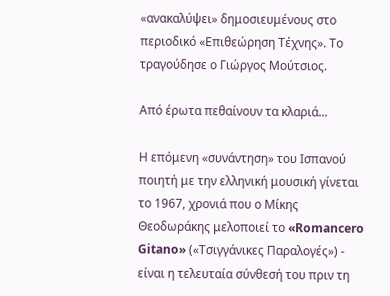«ανακαλύψει» δημοσιευμένους στο περιοδικό «Επιθεώρηση Τέχνης». Το τραγούδησε ο Γιώργος Μούτσιος.

Από έρωτα πεθαίνουν τα κλαριά...

Η επόμενη «συνάντηση» του Ισπανού ποιητή με την ελληνική μουσική γίνεται το 1967, χρονιά που ο Μίκης Θεοδωράκης μελοποιεί το «Romancero Gitano» («Τσιγγάνικες Παραλογές») - είναι η τελευταία σύνθεσή του πριν τη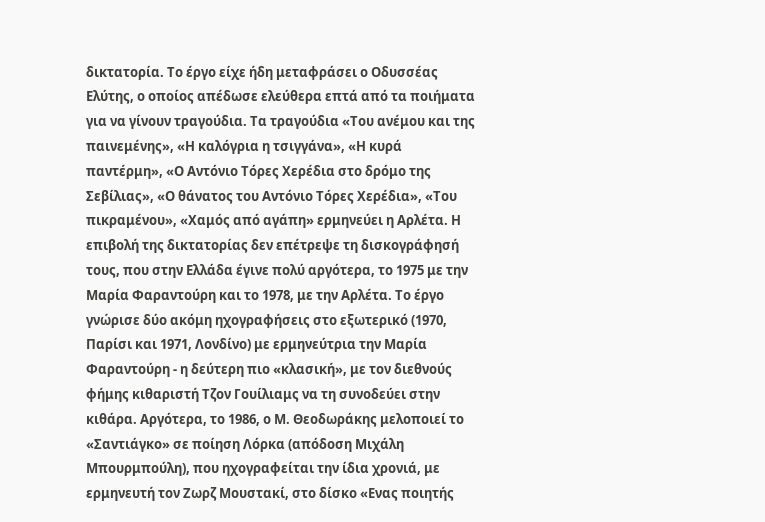δικτατορία. Το έργο είχε ήδη μεταφράσει ο Οδυσσέας Ελύτης, ο οποίος απέδωσε ελεύθερα επτά από τα ποιήματα για να γίνουν τραγούδια. Τα τραγούδια «Του ανέμου και της παινεμένης», «Η καλόγρια η τσιγγάνα», «Η κυρά παντέρμη», «Ο Αντόνιο Τόρες Χερέδια στο δρόμο της Σεβίλιας», «Ο θάνατος του Αντόνιο Τόρες Χερέδια», «Του πικραμένου», «Χαμός από αγάπη» ερμηνεύει η Αρλέτα. Η επιβολή της δικτατορίας δεν επέτρεψε τη δισκογράφησή τους, που στην Ελλάδα έγινε πολύ αργότερα, το 1975 με την Μαρία Φαραντούρη και το 1978, με την Αρλέτα. Το έργο γνώρισε δύο ακόμη ηχογραφήσεις στο εξωτερικό (1970, Παρίσι και 1971, Λονδίνο) με ερμηνεύτρια την Μαρία Φαραντούρη - η δεύτερη πιο «κλασική», με τον διεθνούς φήμης κιθαριστή Τζον Γουίλιαμς να τη συνοδεύει στην κιθάρα. Αργότερα, το 1986, ο Μ. Θεοδωράκης μελοποιεί το «Σαντιάγκο» σε ποίηση Λόρκα (απόδοση Μιχάλη Μπουρμπούλη), που ηχογραφείται την ίδια χρονιά, με ερμηνευτή τον Ζωρζ Μουστακί, στο δίσκο «Ενας ποιητής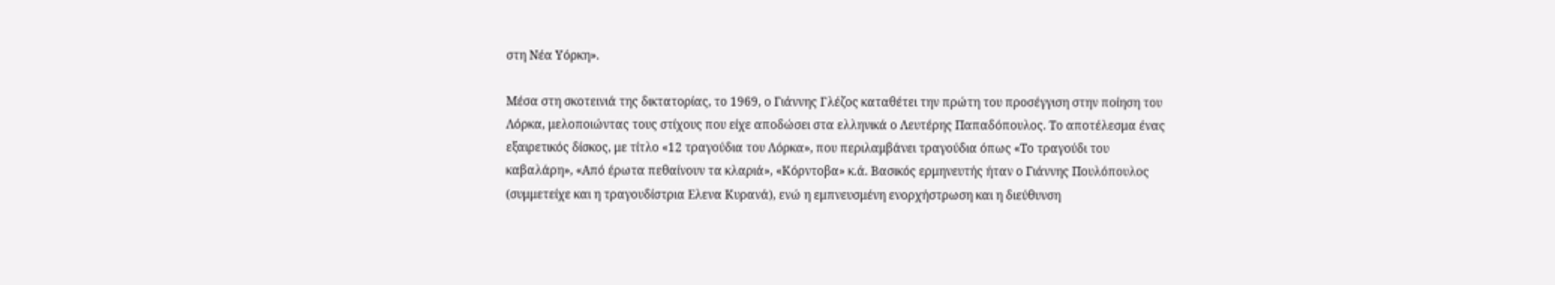στη Νέα Υόρκη».

Μέσα στη σκοτεινιά της δικτατορίας, το 1969, ο Γιάννης Γλέζος καταθέτει την πρώτη του προσέγγιση στην ποίηση του Λόρκα, μελοποιώντας τους στίχους που είχε αποδώσει στα ελληνικά ο Λευτέρης Παπαδόπουλος. Το αποτέλεσμα ένας εξαιρετικός δίσκος, με τίτλο «12 τραγούδια του Λόρκα», που περιλαμβάνει τραγούδια όπως «Το τραγούδι του καβαλάρη», «Από έρωτα πεθαίνουν τα κλαριά», «Κόρντοβα» κ.ά. Βασικός ερμηνευτής ήταν ο Γιάννης Πουλόπουλος (συμμετείχε και η τραγουδίστρια Ελενα Κυρανά), ενώ η εμπνευσμένη ενορχήστρωση και η διεύθυνση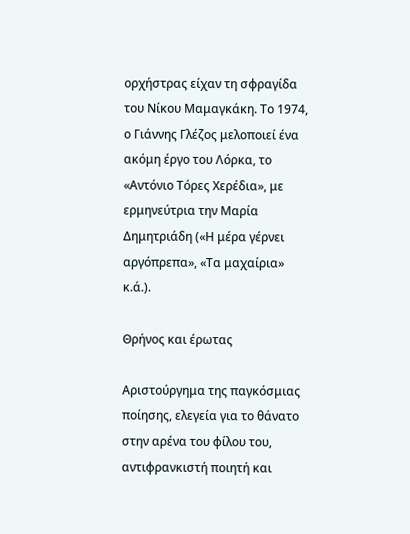ορχήστρας είχαν τη σφραγίδα του Νίκου Μαμαγκάκη. Το 1974, ο Γιάννης Γλέζος μελοποιεί ένα ακόμη έργο του Λόρκα, το «Αντόνιο Τόρες Χερέδια», με ερμηνεύτρια την Μαρία Δημητριάδη («Η μέρα γέρνει αργόπρεπα», «Τα μαχαίρια» κ.ά.).

Θρήνος και έρωτας

Αριστούργημα της παγκόσμιας ποίησης, ελεγεία για το θάνατο στην αρένα του φίλου του, αντιφρανκιστή ποιητή και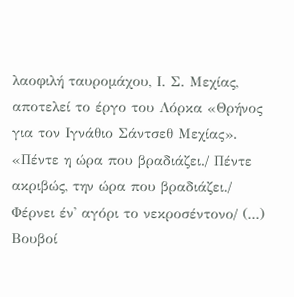λαοφιλή ταυρομάχου, Ι. Σ. Μεχίας, αποτελεί το έργο του Λόρκα «Θρήνος για τον Ιγνάθιο Σάντσεθ Μεχίας». «Πέντε η ώρα που βραδιάζει./ Πέντε ακριβώς, την ώρα που βραδιάζει./ Φέρνει έν' αγόρι το νεκροσέντονο/ (...) Βουβοί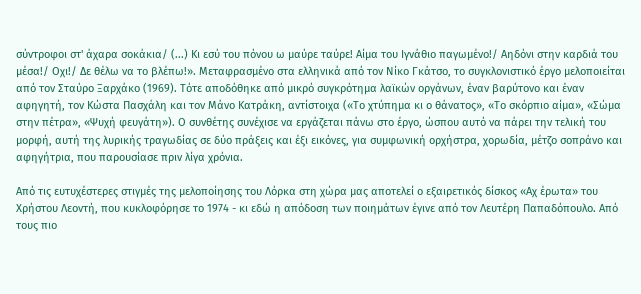σύντροφοι στ' άχαρα σοκάκια/ (...) Κι εσύ του πόνου ω μαύρε ταύρε! Αίμα του Ιγνάθιο παγωμένο!/ Αηδόνι στην καρδιά του μέσα!/ Οχι!/ Δε θέλω να το βλέπω!». Μεταφρασμένο στα ελληνικά από τον Νίκο Γκάτσο, το συγκλονιστικό έργο μελοποιείται από τον Σταύρο Ξαρχάκο (1969). Τότε αποδόθηκε από μικρό συγκρότημα λαϊκών οργάνων, έναν βαρύτονο και έναν αφηγητή, τον Κώστα Πασχάλη και τον Μάνο Κατράκη, αντίστοιχα («Το χτύπημα κι ο θάνατος», «Το σκόρπιο αίμα», «Σώμα στην πέτρα», «Ψυχή φευγάτη»). Ο συνθέτης συνέχισε να εργάζεται πάνω στο έργο, ώσπου αυτό να πάρει την τελική του μορφή, αυτή της λυρικής τραγωδίας σε δύο πράξεις και έξι εικόνες, για συμφωνική ορχήστρα, χορωδία, μέτζο σοπράνο και αφηγήτρια, που παρουσίασε πριν λίγα χρόνια.

Από τις ευτυχέστερες στιγμές της μελοποίησης του Λόρκα στη χώρα μας αποτελεί ο εξαιρετικός δίσκος «Αχ έρωτα» του Χρήστου Λεοντή, που κυκλοφόρησε το 1974 - κι εδώ η απόδοση των ποιημάτων έγινε από τον Λευτέρη Παπαδόπουλο. Από τους πιο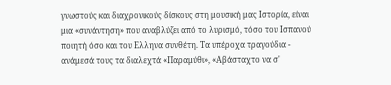γνωστούς και διαχρονικούς δίσκους στη μουσική μας Ιστορία, είναι μια «συνάντηση» που αναβλύζει από το λυρισμό, τόσο του Ισπανού ποιητή όσο και του Ελληνα συνθέτη. Τα υπέροχα τραγούδια - ανάμεσά τους τα διαλεχτά «Παραμύθι», «Αβάσταχτο να σ'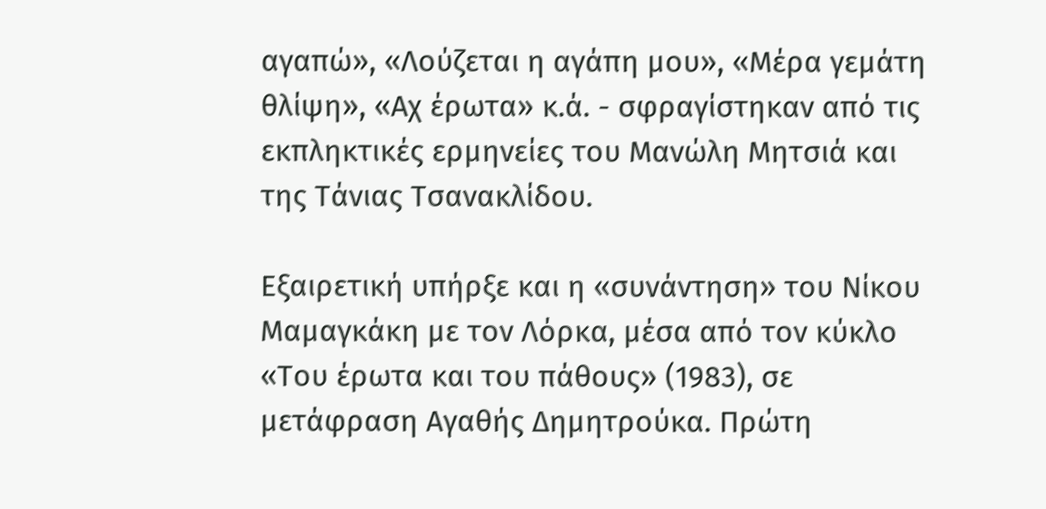αγαπώ», «Λούζεται η αγάπη μου», «Μέρα γεμάτη θλίψη», «Αχ έρωτα» κ.ά. - σφραγίστηκαν από τις εκπληκτικές ερμηνείες του Μανώλη Μητσιά και της Τάνιας Τσανακλίδου.

Εξαιρετική υπήρξε και η «συνάντηση» του Νίκου Μαμαγκάκη με τον Λόρκα, μέσα από τον κύκλο «Του έρωτα και του πάθους» (1983), σε μετάφραση Αγαθής Δημητρούκα. Πρώτη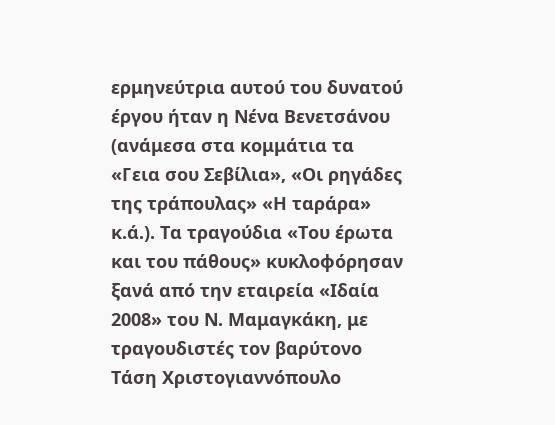ερμηνεύτρια αυτού του δυνατού έργου ήταν η Νένα Βενετσάνου (ανάμεσα στα κομμάτια τα «Γεια σου Σεβίλια», «Οι ρηγάδες της τράπουλας» «Η ταράρα» κ.ά.). Τα τραγούδια «Του έρωτα και του πάθους» κυκλοφόρησαν ξανά από την εταιρεία «Ιδαία 2008» του Ν. Μαμαγκάκη, με τραγουδιστές τον βαρύτονο Τάση Χριστογιαννόπουλο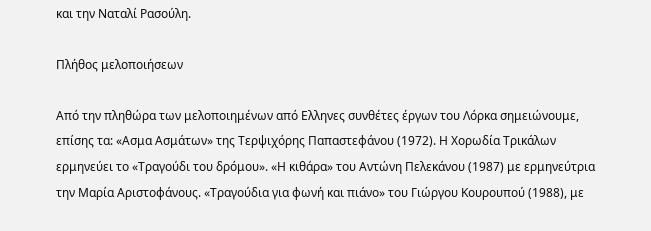και την Ναταλί Ρασούλη.

Πλήθος μελοποιήσεων

Από την πληθώρα των μελοποιημένων από Ελληνες συνθέτες έργων του Λόρκα σημειώνουμε, επίσης τα: «Ασμα Ασμάτων» της Τερψιχόρης Παπαστεφάνου (1972). Η Χορωδία Τρικάλων ερμηνεύει το «Τραγούδι του δρόμου». «Η κιθάρα» του Αντώνη Πελεκάνου (1987) με ερμηνεύτρια την Μαρία Αριστοφάνους. «Τραγούδια για φωνή και πιάνο» του Γιώργου Κουρουπού (1988), με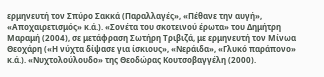ερμηνευτή τον Σπύρο Σακκά (Παραλλαγές», «Πέθανε την αυγή», «Αποχαιρετισμός» κ.ά.). «Σονέτα του σκοτεινού έρωτα» του Δημήτρη Μαραμή (2004), σε μετάφραση Σωτήρη Τριβιζά, με ερμηνευτή τον Μίνωα Θεοχάρη («Η νύχτα δίψασε για ίσκιους», «Νεράιδα», «Γλυκό παράπονο» κ.ά.). «Νυχτολούλουδο» της Θεοδώρας Κουτσοβαγγέλη (2000).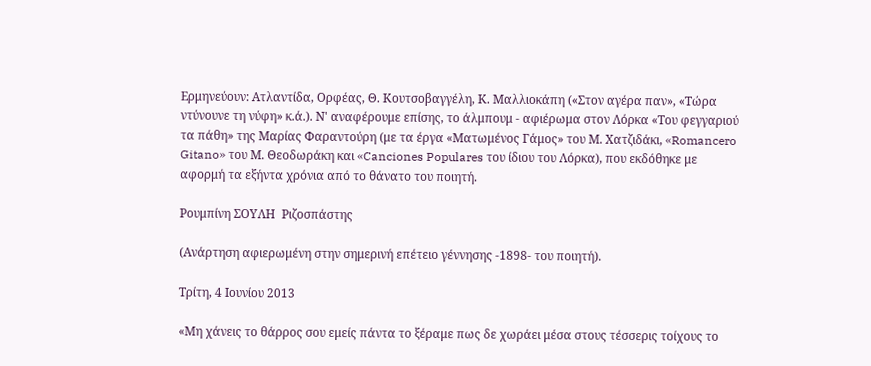Ερμηνεύουν: Ατλαντίδα, Ορφέας, Θ. Κουτσοβαγγέλη, Κ. Μαλλιοκάπη («Στον αγέρα παν», «Τώρα ντύνουνε τη νύφη» κ.ά.). Ν' αναφέρουμε επίσης, το άλμπουμ - αφιέρωμα στον Λόρκα «Του φεγγαριού τα πάθη» της Μαρίας Φαραντούρη (με τα έργα «Ματωμένος Γάμος» του Μ. Χατζιδάκι, «Romancero Gitano» του Μ. Θεοδωράκη και «Canciones Populares του ίδιου του Λόρκα), που εκδόθηκε με αφορμή τα εξήντα χρόνια από το θάνατο του ποιητή.

Ρουμπίνη ΣΟΥΛΗ  Ριζοσπάστης

(Ανάρτηση αφιερωμένη στην σημερινή επέτειο γέννησης -1898- του ποιητή).

Τρίτη, 4 Ιουνίου 2013

«Μη χάνεις το θάρρος σου εμείς πάντα το ξέραμε πως δε χωράει μέσα στους τέσσερις τοίχους το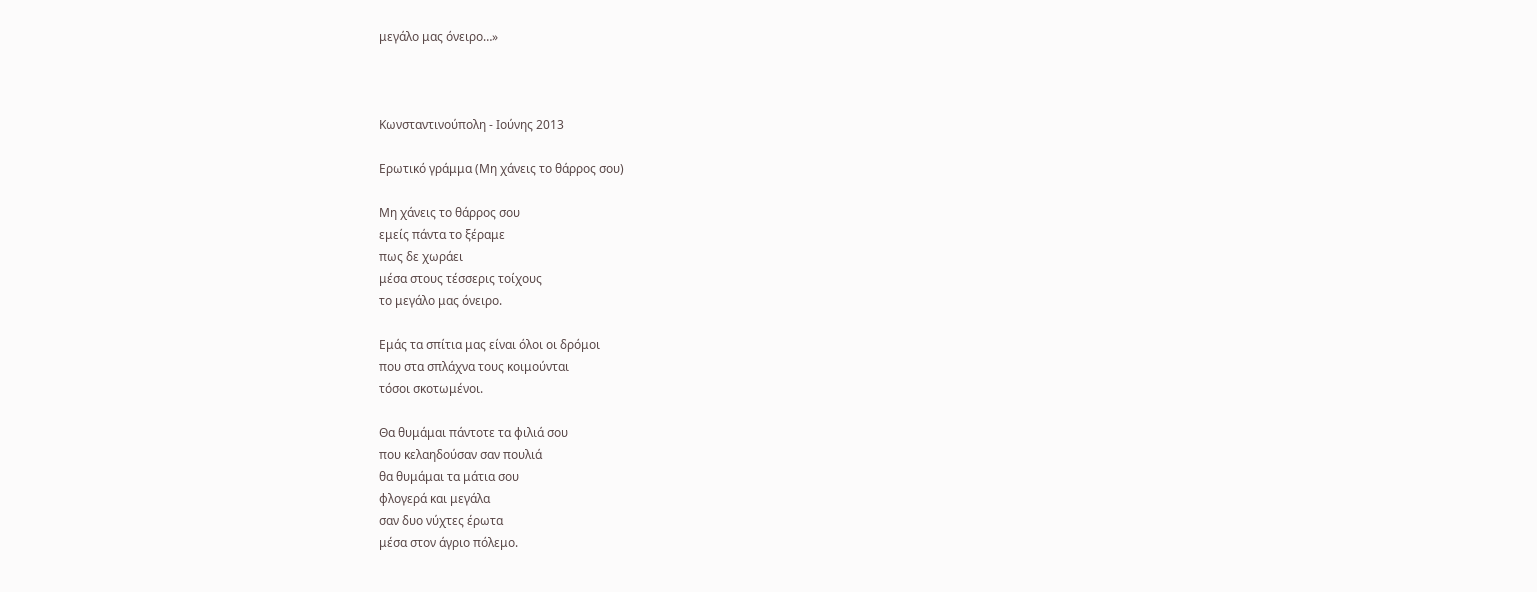μεγάλο μας όνειρο…»



Κωνσταντινούπολη - Ιούνης 2013

Ερωτικό γράμμα (Μη χάνεις το θάρρος σου)

Μη χάνεις το θάρρος σου
εμείς πάντα το ξέραμε
πως δε χωράει
μέσα στους τέσσερις τοίχους
το μεγάλο μας όνειρο.

Εμάς τα σπίτια μας είναι όλοι οι δρόμοι
που στα σπλάχνα τους κοιμούνται
τόσοι σκοτωμένοι.

Θα θυμάμαι πάντοτε τα φιλιά σου
που κελαηδούσαν σαν πουλιά
θα θυμάμαι τα μάτια σου
φλογερά και μεγάλα
σαν δυο νύχτες έρωτα
μέσα στον άγριο πόλεμο.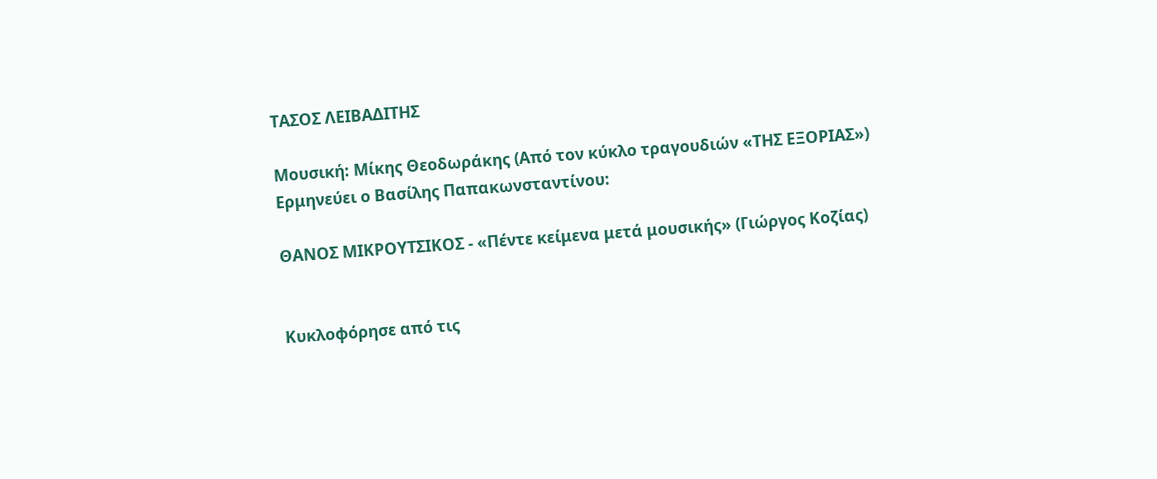ΤΑΣΟΣ ΛΕΙΒΑΔΙΤΗΣ

Μουσική: Μίκης Θεοδωράκης (Από τον κύκλο τραγουδιών «ΤΗΣ ΕΞΟΡΙΑΣ»)
Ερμηνεύει ο Βασίλης Παπακωνσταντίνου:

ΘΑΝΟΣ ΜΙΚΡΟΥΤΣΙΚΟΣ - «Πέντε κείμενα μετά μουσικής» (Γιώργος Κοζίας)


Κυκλοφόρησε από τις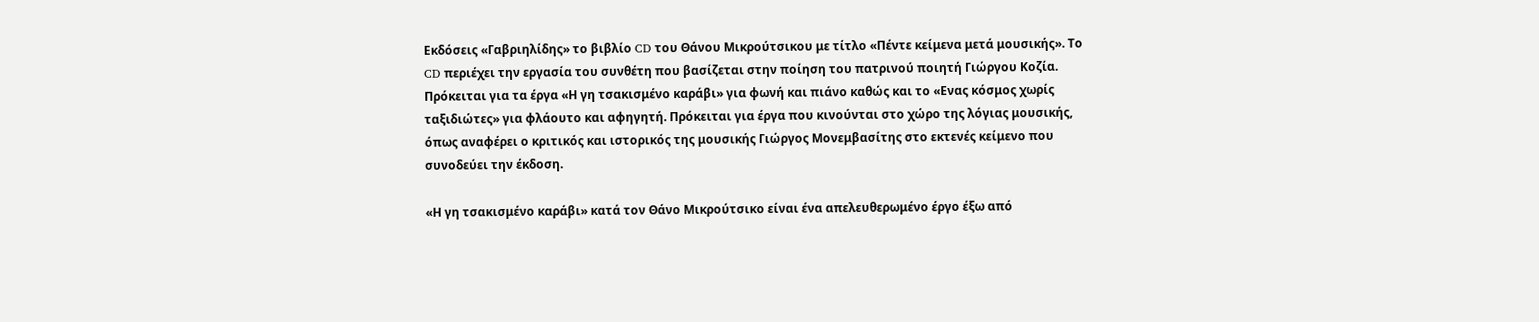Εκδόσεις «Γαβριηλίδης» το βιβλίο CD του Θάνου Μικρούτσικου με τίτλο «Πέντε κείμενα μετά μουσικής». Το CD περιέχει την εργασία του συνθέτη που βασίζεται στην ποίηση του πατρινού ποιητή Γιώργου Κοζία. Πρόκειται για τα έργα «Η γη τσακισμένο καράβι» για φωνή και πιάνο καθώς και το «Ενας κόσμος χωρίς ταξιδιώτες» για φλάουτο και αφηγητή. Πρόκειται για έργα που κινούνται στο χώρο της λόγιας μουσικής, όπως αναφέρει ο κριτικός και ιστορικός της μουσικής Γιώργος Μονεμβασίτης στο εκτενές κείμενο που συνοδεύει την έκδοση.

«Η γη τσακισμένο καράβι» κατά τον Θάνο Μικρούτσικο είναι ένα απελευθερωμένο έργο έξω από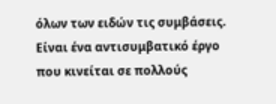όλων των ειδών τις συμβάσεις. Είναι ένα αντισυμβατικό έργο που κινείται σε πολλούς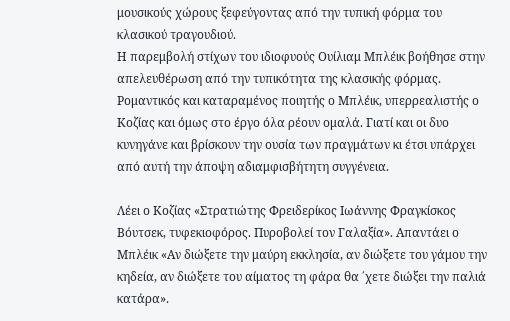μουσικούς χώρους ξεφεύγοντας από την τυπική φόρμα του κλασικού τραγουδιού.
Η παρεμβολή στίχων του ιδιοφυούς Ουίλιαμ Μπλέικ βοήθησε στην απελευθέρωση από την τυπικότητα της κλασικής φόρμας. Ρομαντικός και καταραμένος ποιητής ο Μπλέικ, υπερρεαλιστής ο Κοζίας και όμως στο έργο όλα ρέουν ομαλά. Γιατί και οι δυο κυνηγάνε και βρίσκουν την ουσία των πραγμάτων κι έτσι υπάρχει από αυτή την άποψη αδιαμφισβήτητη συγγένεια.

Λέει ο Κοζίας «Στρατιώτης Φρειδερίκος Ιωάννης Φραγκίσκος Βόυτσεκ, τυφεκιοφόρος. Πυροβολεί τον Γαλαξία». Aπαντάει ο Μπλέικ «Αν διώξετε την μαύρη εκκλησία, αν διώξετε του γάμου την κηδεία, αν διώξετε του αίματος τη φάρα θα ΄χετε διώξει την παλιά κατάρα».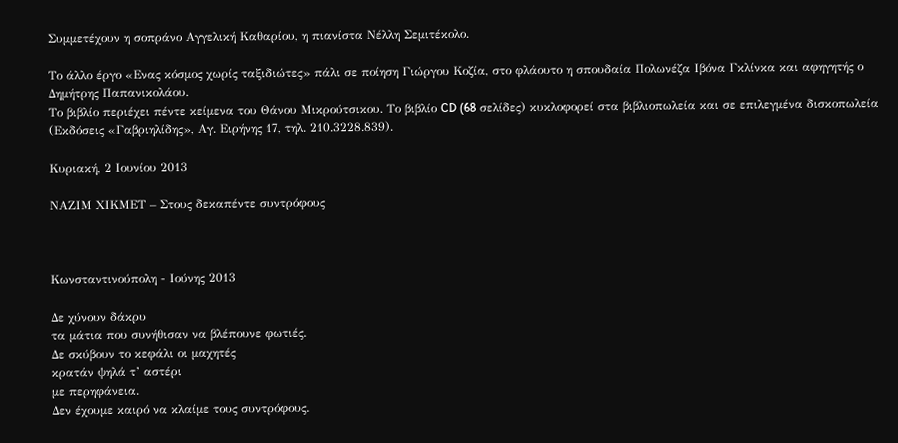Συμμετέχουν η σοπράνο Αγγελική Καθαρίου, η πιανίστα Νέλλη Σεμιτέκολο.

Το άλλο έργο «Ενας κόσμος χωρίς ταξιδιώτες» πάλι σε ποίηση Γιώργου Κοζία, στο φλάουτο η σπουδαία Πολωνέζα Ιβόνα Γκλίνκα και αφηγητής ο Δημήτρης Παπανικολάου.
Το βιβλίο περιέχει πέντε κείμενα του Θάνου Μικρούτσικου. Το βιβλίο CD (68 σελίδες) κυκλοφορεί στα βιβλιοπωλεία και σε επιλεγμένα δισκοπωλεία (Εκδόσεις «Γαβριηλίδης», Αγ. Ειρήνης 17, τηλ. 210.3228.839).

Κυριακή, 2 Ιουνίου 2013

ΝΑΖΙΜ ΧΙΚΜΕΤ – Στους δεκαπέντε συντρόφους



Κωνσταντινούπολη - Ιούνης 2013

Δε χύνουν δάκρυ
τα μάτια που συνήθισαν να βλέπουνε φωτιές.
Δε σκύβουν το κεφάλι οι μαχητές
κρατάν ψηλά τ’ αστέρι
με περηφάνεια.
Δεν έχουμε καιρό να κλαίμε τους συντρόφους.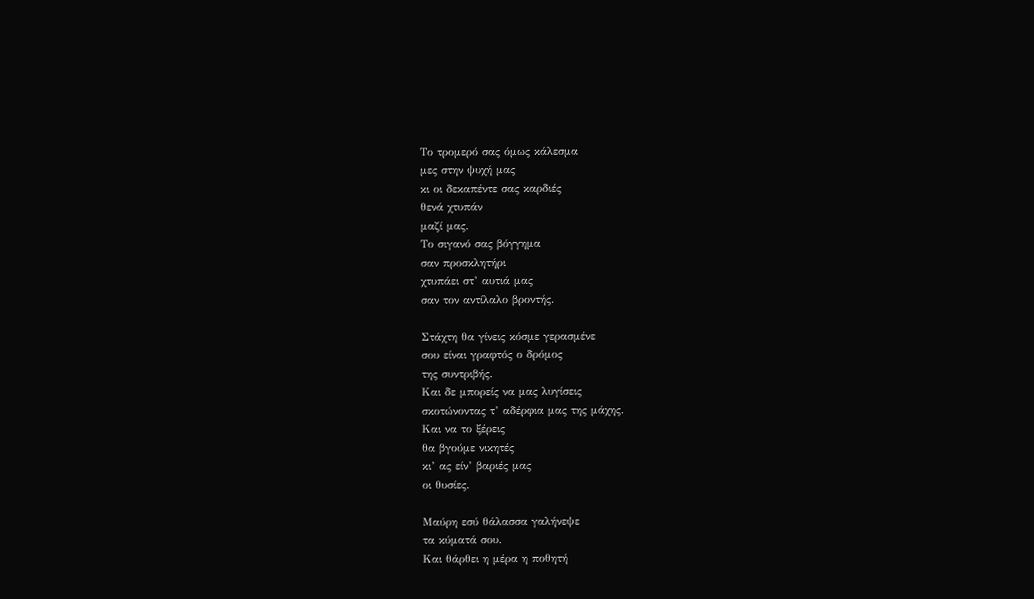Το τρομερό σας όμως κάλεσμα
μες στην ψυχή μας
κι οι δεκαπέντε σας καρδιές
θενά χτυπάν
μαζί μας.
Το σιγανό σας βόγγημα
σαν προσκλητήρι
χτυπάει στ’ αυτιά μας
σαν τον αντίλαλο βροντής.

Στάχτη θα γίνεις κόσμε γερασμένε
σου είναι γραφτός ο δρόμος
της συντριβής.
Και δε μπορείς να μας λυγίσεις
σκοτώνοντας τ’ αδέρφια μας της μάχης.
Και να το ξέρεις
θα βγούμε νικητές
κι’ ας είν’ βαριές μας
οι θυσίες.

Μαύρη εσύ θάλασσα γαλήνεψε
τα κύματά σου.
Και θάρθει η μέρα η ποθητή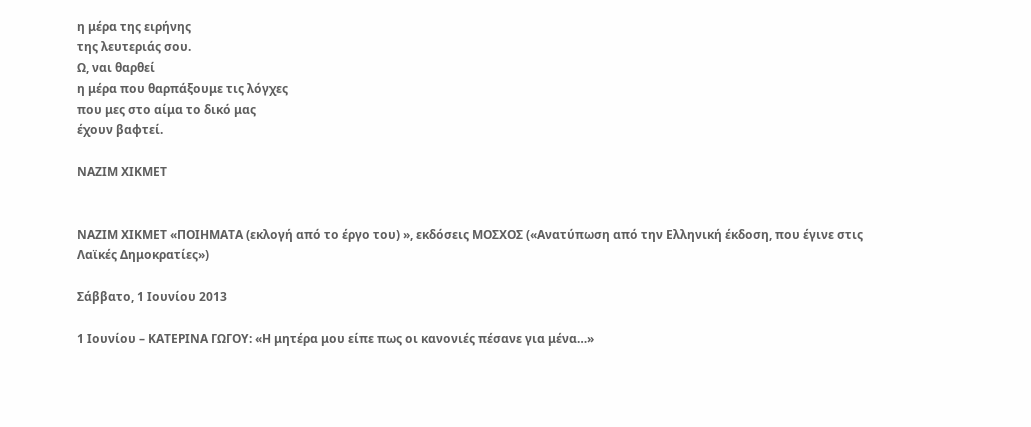η μέρα της ειρήνης
της λευτεριάς σου.
Ω, ναι θαρθεί
η μέρα που θαρπάξουμε τις λόγχες
που μες στο αίμα το δικό μας
έχουν βαφτεί.

ΝΑΖΙΜ ΧΙΚΜΕΤ


ΝΑΖΙΜ ΧΙΚΜΕΤ «ΠΟΙΗΜΑΤΑ (εκλογή από το έργο του) », εκδόσεις ΜΟΣΧΟΣ («Ανατύπωση από την Ελληνική έκδοση, που έγινε στις Λαϊκές Δημοκρατίες»)

Σάββατο, 1 Ιουνίου 2013

1 Ιουνίου – ΚΑΤΕΡΙΝΑ ΓΩΓΟΥ: «Η μητέρα μου είπε πως οι κανονιές πέσανε για μένα…»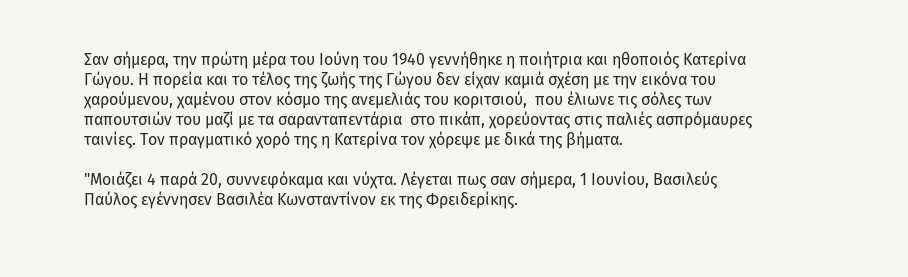Σαν σήμερα, την πρώτη μέρα του Ιούνη του 1940 γεννήθηκε η ποιήτρια και ηθοποιός Κατερίνα Γώγου. Η πορεία και το τέλος της ζωής της Γώγου δεν είχαν καμιά σχέση με την εικόνα του χαρούμενου, χαμένου στον κόσμο της ανεμελιάς του κοριτσιού,  που έλιωνε τις σόλες των παπουτσιών του μαζί με τα σαρανταπεντάρια  στο πικάπ, χορεύοντας στις παλιές ασπρόμαυρες ταινίες. Τον πραγματικό χορό της η Κατερίνα τον χόρεψε με δικά της βήματα.

"Μοιάζει 4 παρά 20, συννεφόκαμα και νύχτα. Λέγεται πως σαν σήμερα, 1 Ιουνίου, Βασιλεύς Παύλος εγέννησεν Βασιλέα Κωνσταντίνον εκ της Φρειδερίκης.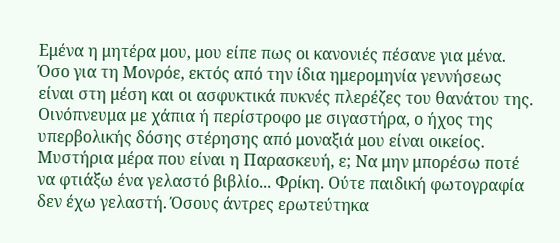Εμένα η μητέρα μου, μου είπε πως οι κανονιές πέσανε για μένα. Όσο για τη Μονρόε, εκτός από την ίδια ημερομηνία γεννήσεως είναι στη μέση και οι ασφυκτικά πυκνές πλερέζες του θανάτου της. Οινόπνευμα με χάπια ή περίστροφο με σιγαστήρα, ο ήχος της υπερβολικής δόσης στέρησης από μοναξιά μου είναι οικείος. Μυστήρια μέρα που είναι η Παρασκευή, ε; Να μην μπορέσω ποτέ να φτιάξω ένα γελαστό βιβλίο... Φρίκη. Ούτε παιδική φωτογραφία δεν έχω γελαστή. Όσους άντρες ερωτεύτηκα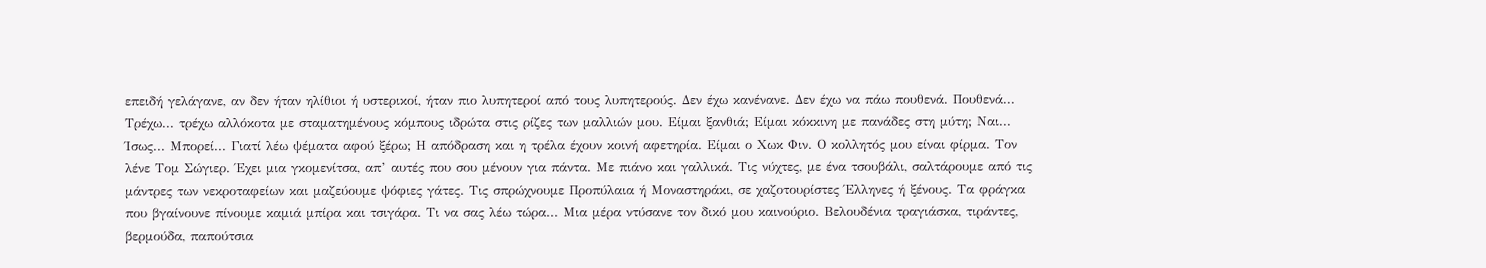επειδή γελάγανε, αν δεν ήταν ηλίθιοι ή υστερικοί, ήταν πιο λυπητεροί από τους λυπητερούς. Δεν έχω κανένανε. Δεν έχω να πάω πουθενά. Πουθενά... Τρέχω... τρέχω αλλόκοτα με σταματημένους κόμπους ιδρώτα στις ρίζες των μαλλιών μου. Είμαι ξανθιά; Είμαι κόκκινη με πανάδες στη μύτη; Ναι... Ίσως... Μπορεί... Γιατί λέω ψέματα αφού ξέρω; Η απόδραση και η τρέλα έχουν κοινή αφετηρία. Είμαι ο Χωκ Φιν. Ο κολλητός μου είναι φίρμα. Τον λένε Τομ Σώγιερ. Έχει μια γκομενίτσα, απ’ αυτές που σου μένουν για πάντα. Με πιάνο και γαλλικά. Τις νύχτες, με ένα τσουβάλι, σαλτάρουμε από τις μάντρες των νεκροταφείων και μαζεύουμε ψόφιες γάτες. Τις σπρώχνουμε Προπύλαια ή Μοναστηράκι, σε χαζοτουρίστες Έλληνες ή ξένους. Τα φράγκα που βγαίνουνε πίνουμε καμιά μπίρα και τσιγάρα. Τι να σας λέω τώρα... Μια μέρα ντύσανε τον δικό μου καινούριο. Βελουδένια τραγιάσκα, τιράντες, βερμούδα, παπούτσια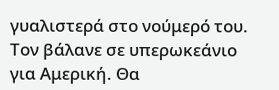γυαλιστερά στο νούμερό του. Τον βάλανε σε υπερωκεάνιο για Αμερική. Θα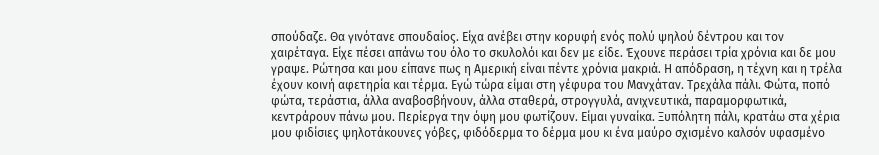σπούδαζε. Θα γινότανε σπουδαίος. Είχα ανέβει στην κορυφή ενός πολύ ψηλού δέντρου και τον χαιρέταγα. Είχε πέσει απάνω του όλο το σκυλολόι και δεν με είδε. Έχουνε περάσει τρία χρόνια και δε μου γραψε. Ρώτησα και μου είπανε πως η Αμερική είναι πέντε χρόνια μακριά. Η απόδραση, η τέχνη και η τρέλα έχουν κοινή αφετηρία και τέρμα. Εγώ τώρα είμαι στη γέφυρα του Μανχάταν. Τρεχάλα πάλι. Φώτα, ποπό φώτα, τεράστια, άλλα αναβοσβήνουν, άλλα σταθερά, στρογγυλά, ανιχνευτικά, παραμορφωτικά, κεντράρουν πάνω μου. Περίεργα την όψη μου φωτίζουν. Είμαι γυναίκα. Ξυπόλητη πάλι, κρατάω στα χέρια μου φιδίσιες ψηλοτάκουνες γόβες, φιδόδερμα το δέρμα μου κι ένα μαύρο σχισμένο καλσόν υφασμένο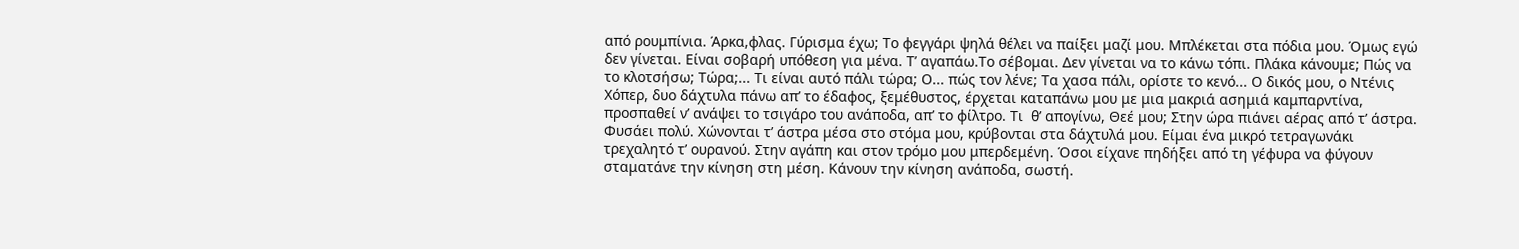από ρουμπίνια. Άρκα,φλας. Γύρισμα έχω; Το φεγγάρι ψηλά θέλει να παίξει μαζί μου. Μπλέκεται στα πόδια μου. Όμως εγώ δεν γίνεται. Είναι σοβαρή υπόθεση για μένα. Τ’ αγαπάω.Το σέβομαι. Δεν γίνεται να το κάνω τόπι. Πλάκα κάνουμε; Πώς να το κλοτσήσω; Τώρα;... Τι είναι αυτό πάλι τώρα; Ο... πώς τον λένε; Τα χασα πάλι, ορίστε το κενό... Ο δικός μου, ο Ντένις Χόπερ, δυο δάχτυλα πάνω απ’ το έδαφος, ξεμέθυστος, έρχεται καταπάνω μου με μια μακριά ασημιά καμπαρντίνα, προσπαθεί ν’ ανάψει το τσιγάρο του ανάποδα, απ’ το φίλτρο. Τι  θ’ απογίνω, Θεέ μου; Στην ώρα πιάνει αέρας από τ’ άστρα. Φυσάει πολύ. Χώνονται τ’ άστρα μέσα στο στόμα μου, κρύβονται στα δάχτυλά μου. Είμαι ένα μικρό τετραγωνάκι τρεχαλητό τ’ ουρανού. Στην αγάπη και στον τρόμο μου μπερδεμένη. Όσοι είχανε πηδήξει από τη γέφυρα να φύγουν σταματάνε την κίνηση στη μέση. Κάνουν την κίνηση ανάποδα, σωστή.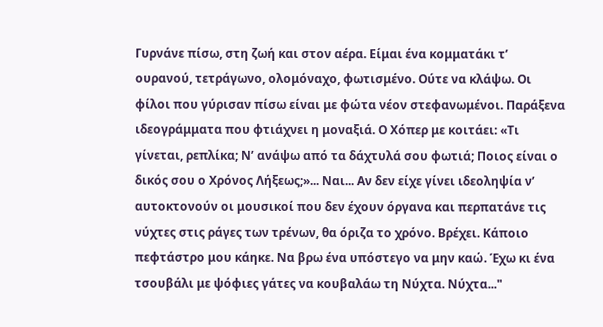Γυρνάνε πίσω, στη ζωή και στον αέρα. Είμαι ένα κομματάκι τ’ ουρανού, τετράγωνο, ολομόναχο, φωτισμένο. Ούτε να κλάψω. Οι φίλοι που γύρισαν πίσω είναι με φώτα νέον στεφανωμένοι. Παράξενα ιδεογράμματα που φτιάχνει η μοναξιά. Ο Χόπερ με κοιτάει: «Τι γίνεται, ρεπλίκα; Ν’ ανάψω από τα δάχτυλά σου φωτιά; Ποιος είναι ο δικός σου ο Χρόνος Λήξεως;»... Ναι... Αν δεν είχε γίνει ιδεοληψία ν’ αυτοκτονούν οι μουσικοί που δεν έχουν όργανα και περπατάνε τις νύχτες στις ράγες των τρένων, θα όριζα το χρόνο. Βρέχει. Κάποιο πεφτάστρο μου κάηκε. Να βρω ένα υπόστεγο να μην καώ. Έχω κι ένα τσουβάλι με ψόφιες γάτες να κουβαλάω τη Νύχτα. Νύχτα..."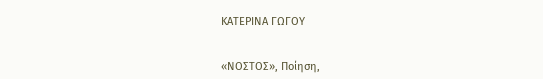ΚΑΤΕΡΙΝΑ ΓΩΓΟΥ


«ΝΟΣΤΟΣ», Ποίηση,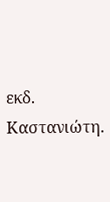εκδ. Καστανιώτη.